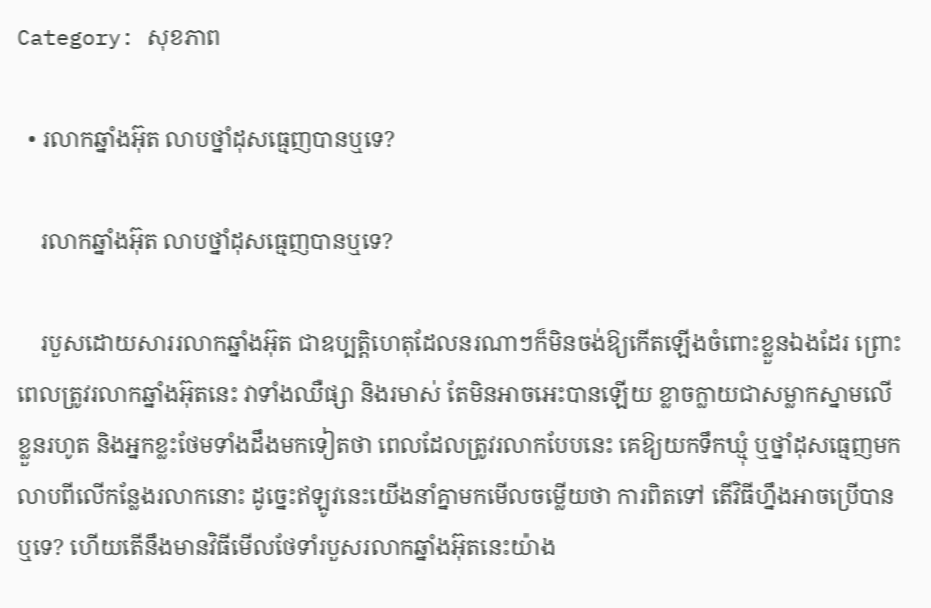Category: សុខភាព

  • រលាកឆ្នាំងអ៊ុត លាបថ្នាំដុសធ្មេញបានឬទេ?

    រលាកឆ្នាំងអ៊ុត លាបថ្នាំដុសធ្មេញបានឬទេ?

    របួសដោយសាររលាកឆ្នាំងអ៊ុត ជាឧប្បត្តិហេតុដែលនរណាៗក៏មិនចង់ឱ្យកើតឡើងចំពោះខ្លួនឯងដែរ ព្រោះពេលត្រូវរលាកឆ្នាំងអ៊ុតនេះ វាទាំងឈឺផ្សា និងរមាស់ តែមិនអាចអេះបានឡើយ ខ្លាចក្លាយជាសម្លាកស្នាមលើខ្លួនរហូត និងអ្នកខ្លះថែមទាំងដឹងមកទៀតថា ពេលដែលត្រូវរលាកបែបនេះ គេឱ្យយកទឹកឃ្មុំ ឬថ្នាំដុសធ្មេញមកលាបពីលើកន្លែងរលាកនោះ ដូច្នេះឥឡូវនេះយើងនាំគ្នាមកមើលចម្លើយថា ការពិតទៅ តើវិធីហ្នឹងអាចប្រើបានឬទេ? ហើយតើនឹងមានវិធីមើលថែទាំរបួសរលាកឆ្នាំងអ៊ុតនេះយ៉ាង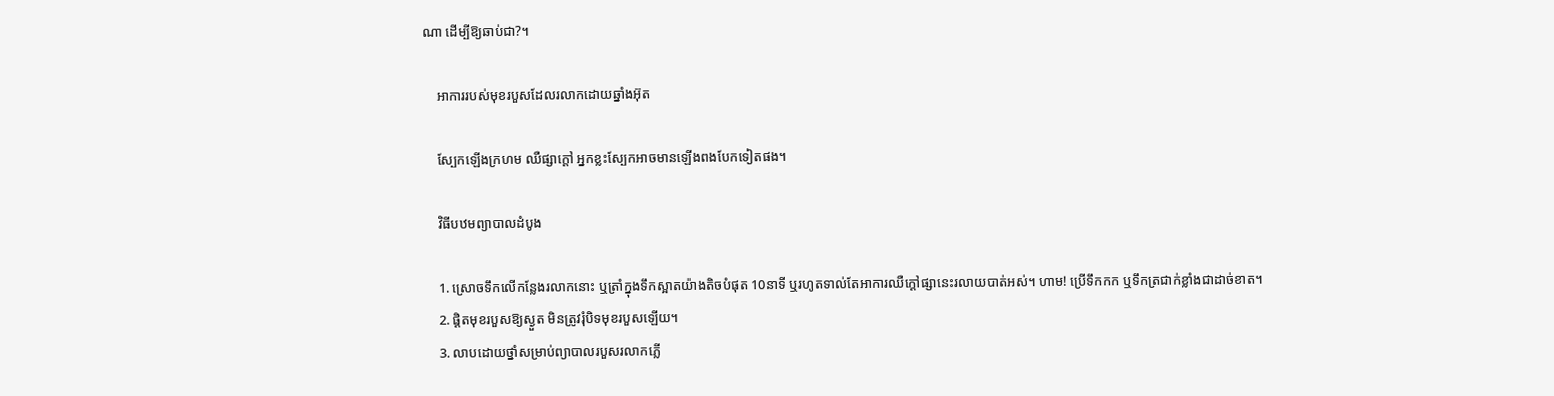ណា ដើម្បីឱ្យឆាប់ជា?។

    អាការរបស់មុខរបួសដែលរលាកដោយឆ្នាំងអ៊ុត

    ស្បែកឡើងក្រហម ឈឺផ្សាក្ដៅ អ្នកខ្លះស្បែកអាចមានឡើងពងបែកទៀតផង។

    វិធីបឋមព្យាបាលដំបូង

    1. ស្រោចទឹកលើកន្លែងរលាកនោះ ឬត្រាំក្នុងទឹកស្អាតយ៉ាងតិចបំផុត 10នាទី ឬរហូតទាល់តែអាការឈឺក្ដៅផ្សានេះរលាយបាត់អស់។ ហាម! ប្រើទឹកកក ឬទឹកត្រជាក់ខ្លាំងជាដាច់ខាត។
    2. ផ្ដិតមុខរបួសឱ្យស្ងួត មិនត្រូវរុំបិទមុខរបួសឡើយ។
    3. លាបដោយថ្នាំសម្រាប់ព្យាបាលរបួសរលាកភ្លើ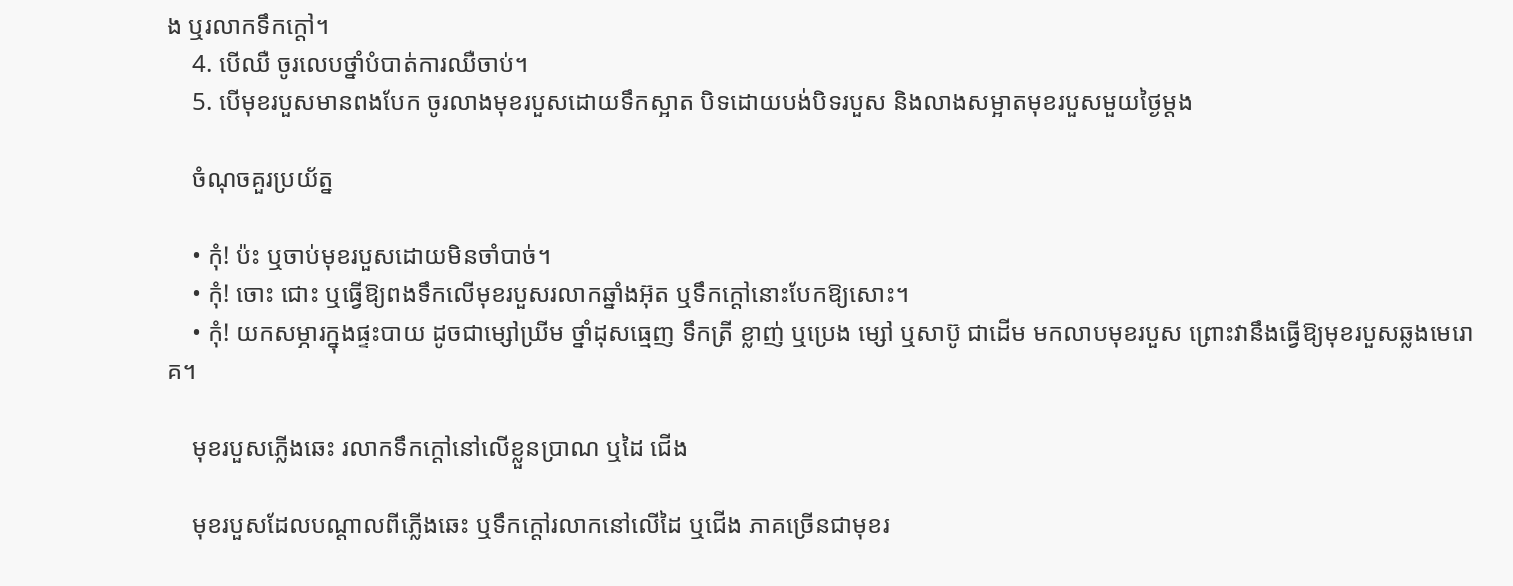ង ឬរលាកទឹកក្ដៅ។
    4. បើឈឺ ចូរលេបថ្នាំបំបាត់ការឈឺចាប់។
    5. បើមុខរបួសមានពងបែក ចូរលាងមុខរបួសដោយទឹកស្អាត បិទដោយបង់បិទរបួស និងលាងសម្អាតមុខរបួសមួយថ្ងៃម្ដង

    ចំណុចគួរប្រយ័ត្ន

    • កុំ! ប៉ះ ឬចាប់មុខរបួសដោយមិនចាំបាច់។
    • កុំ! ចោះ ជោះ ឬធ្វើឱ្យពងទឹកលើមុខរបួសរលាកឆ្នាំងអ៊ុត ឬទឹកក្ដៅនោះបែកឱ្យសោះ។
    • កុំ! យកសម្ភារក្នុងផ្ទះបាយ ដូចជាម្សៅឃ្រីម ថ្នាំដុសធ្មេញ ទឹកត្រី ខ្លាញ់ ឬប្រេង ម្សៅ ឬសាប៊ូ ជាដើម មកលាបមុខរបួស ព្រោះវានឹងធ្វើឱ្យមុខរបួសឆ្លងមេរោគ។

    មុខរបួសភ្លើងឆេះ រលាកទឹកក្ដៅនៅលើខ្លួនប្រាណ ឬដៃ ជើង

    មុខរបួសដែលបណ្ដាលពីភ្លើងឆេះ ឬទឹកក្ដៅរលាកនៅលើដៃ ឬជើង ភាគច្រើនជាមុខរ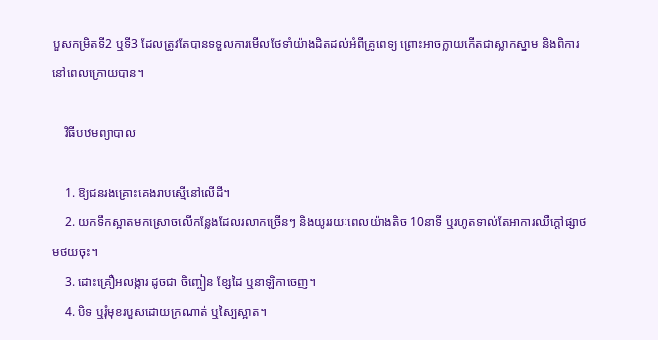បួសកម្រិតទី2 ឬទី3 ដែលត្រូវតែបានទទួលការមើលថែទាំយ៉ាងដិតដល់អំពីគ្រូពេទ្យ ព្រោះអាចក្លាយកើតជាស្លាកស្នាម និងពិការនៅពេលក្រោយបាន។

    វិធីបឋមព្យាបាល

    1. ឱ្យជនរងគ្រោះគេងរាបស្មើនៅលើដី។
    2. យកទឹកស្អាតមកស្រោចលើកន្លែងដែលរលាកច្រើនៗ និងយូររយៈពេលយ៉ាងតិច 10នាទី ឬរហូតទាល់តែអាការឈឺក្ដៅផ្សាថមថយចុះ។
    3. ដោះគ្រឿអលង្ការ ដូចជា ចិញ្ចៀន ខ្សែដៃ ឬនាឡិកាចេញ។
    4. បិទ ឬរុំមុខរបួសដោយក្រណាត់ ឬស្បៃស្អាត។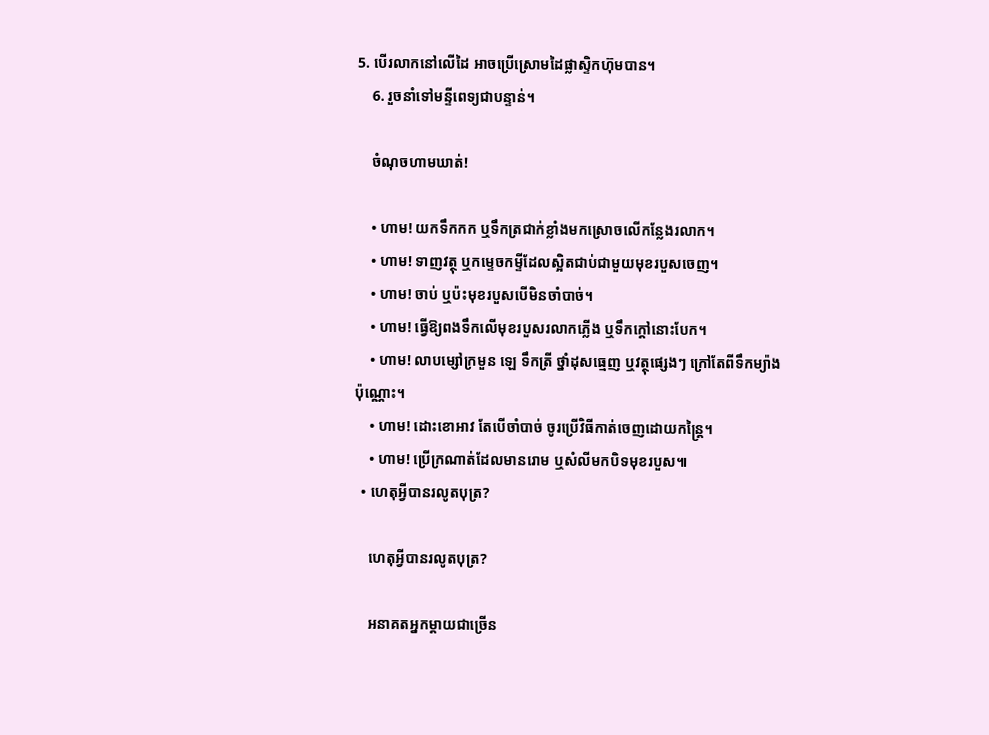5. បើរលាកនៅលើដៃ អាចប្រើស្រោមដៃផ្លាស្ទិកហ៊ុមបាន។
    6. រួចនាំទៅមន្ទីពេទ្យជាបន្ទាន់។

    ចំណុចហាមឃាត់!

    • ហាម! យកទឹកកក ឬទឹកត្រជាក់ខ្លាំងមកស្រោចលើកន្លែងរលាក។
    • ហាម! ទាញវត្ថុ ឬកម្ទេចកម្ទីដែលស្អិតជាប់ជាមួយមុខរបួសចេញ។
    • ហាម! ចាប់ ឬប៉ះមុខរបួសបើមិនចាំបាច់។
    • ហាម! ធ្វើឱ្យពងទឹកលើមុខរបួសរលាកភ្លើង ឬទឹកក្ដៅនោះបែក។
    • ហាម! លាបម្សៅក្រមួន ឡេ ទឹកត្រី ថ្នាំដុសធ្មេញ ឬវត្ថុផ្សេងៗ ក្រៅតែពីទឹកម្យ៉ាងប៉ុណ្ណោះ។
    • ហាម! ដោះខោអាវ តែបើចាំបាច់ ចូរប្រើវិធីកាត់ចេញដោយកន្ត្រៃ។
    • ហាម! ប្រើក្រណាត់ដែលមានរោម ឬសំលីមកបិទមុខរបួស៕
  • ហេតុអ្វីបានរលូតបុត្រ?

    ហេតុអ្វីបានរលូតបុត្រ?

    អនាគតអ្នកម្ដាយជាច្រើន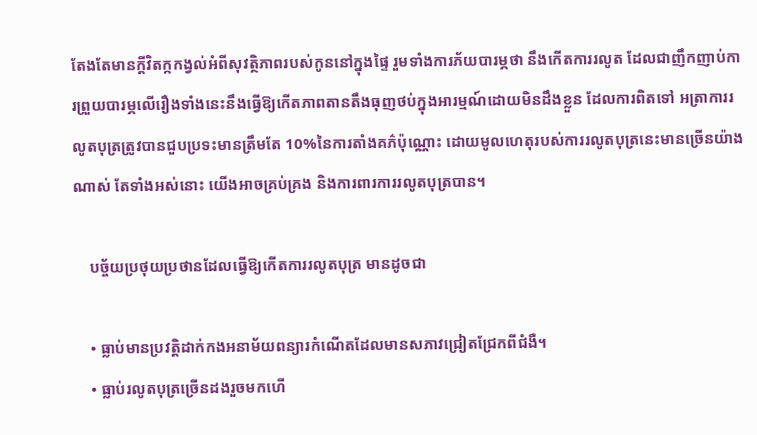តែងតែមានក្ដីវិតក្កកង្វល់អំពីសុវត្ថិភាពរបស់កូននៅក្នុងផ្ទៃ រួមទាំងការភ័យបារម្ភថា នឹងកើតការរលូត ដែលជាញឹកញាប់ការព្រួយបារម្ភលើរឿងទាំងនេះនឹងធ្វើឱ្យកើតភាពតានតឹងធុញថប់ក្នុងអារម្មណ៍ដោយមិនដឹងខ្លួន ដែលការពិតទៅ អត្រាការរលូតបុត្រត្រូវបានជួបប្រទះមានត្រឹមតែ 10%នៃការតាំងគភ៌ប៉ុណ្ណោះ ដោយមូលហេតុរបស់ការរលូតបុត្រនេះមានច្រើនយ៉ាងណាស់ តែទាំងអស់នោះ យើងអាចគ្រប់គ្រង និងការពារការរលូតបុត្របាន។

    បច្ច័យប្រថុយប្រថានដែលធ្វើឱ្យកើតការរលូតបុត្រ មានដូចជា

    • ធ្លាប់មានប្រវត្តិដាក់កងអនាម័យពន្យារកំណើតដែលមានសភាវជ្រៀតជ្រែកពីជំងឺ។
    • ធ្លាប់រលូតបុត្រច្រើនដងរួចមកហើ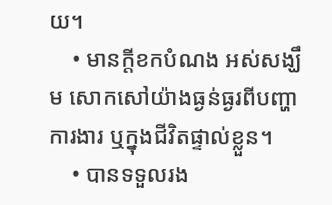យ។
    • មានក្ដីខកបំណង អស់សង្ឃឹម សោកសៅយ៉ាងធ្ងន់ធ្ងរពីបញ្ហាការងារ ឬក្នុងជីវិតផ្ទាល់ខ្លួន។
    • បានទទួលរង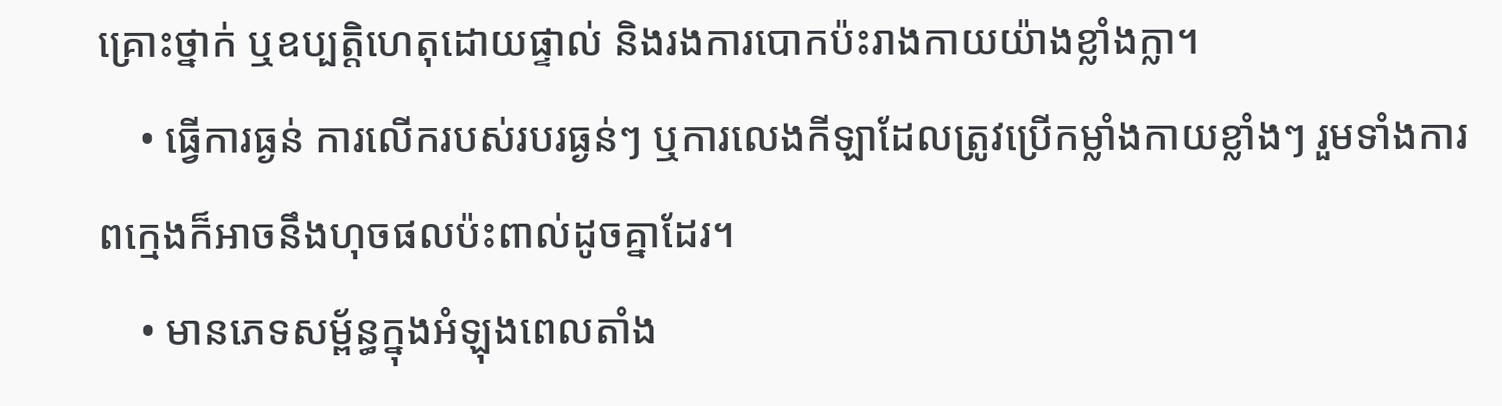គ្រោះថ្នាក់ ឬឧប្បត្តិហេតុដោយផ្ទាល់ និងរងការបោកប៉ះរាងកាយយ៉ាងខ្លាំងក្លា។
    • ធ្វើការធ្ងន់ ការលើករបស់របរធ្ងន់ៗ ឬការលេងកីឡាដែលត្រូវប្រើកម្លាំងកាយខ្លាំងៗ រួមទាំងការពក្មេងក៏អាចនឹងហុចផលប៉ះពាល់ដូចគ្នាដែរ។
    • មានភេទសម្ព័ន្ធក្នុងអំឡុងពេលតាំង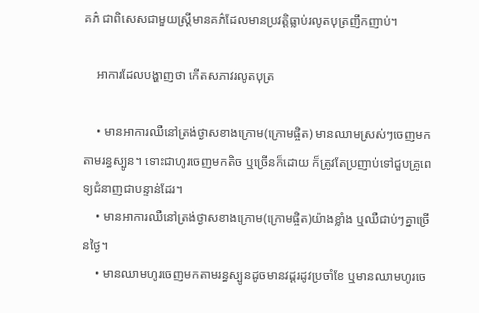គភ៌ ជាពិសេសជាមួយស្រ្តីមានគភ៌ដែលមានប្រវត្តិធ្លាប់រលូតបុត្រញឹកញាប់។

    អាការដែលបង្ហាញថា កើតសភាវរលូតបុត្រ

    • មានអាការឈឺនៅត្រង់ថ្ងាសខាងក្រោម(ក្រោមផ្ចិត) មានឈាមស្រស់ៗចេញមកតាមរន្ធស្បូន។ ទោះជាហូរចេញមកតិច ឬច្រើនក៏ដោយ ក៏ត្រូវតែប្រញាប់ទៅជួបគ្រូពេទ្យជំនាញជាបន្ទាន់ដែរ។
    • មានអាការឈឺនៅត្រង់ថ្ងាសខាងក្រោម(ក្រោមផ្ចិត)យ៉ាងខ្លាំង ឬឈឺជាប់ៗគ្នាច្រើនថ្ងៃ។
    • មានឈាមហូរចេញមកតាមរន្ធស្បូនដូចមានវដ្តរដូវប្រចាំខែ ឬមានឈាមហូរចេ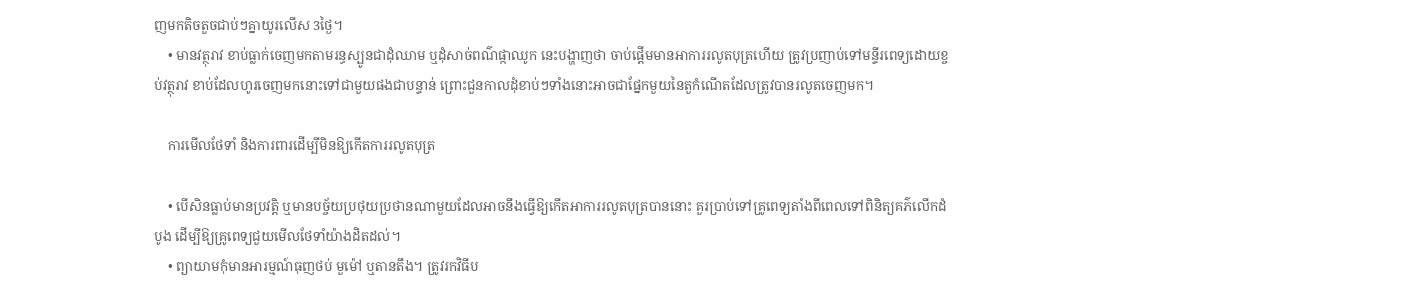ញមកតិចតួចជាប់ៗគ្នាយូរលើស 3ថ្ងៃ។
    • មានវត្ថុរាវ ខាប់ធ្លាក់ចេញមកតាមរន្ធស្បូនជាដុំឈាម ឬដុំសាច់ពណ៌ផ្កាឈូក នេះបង្ហាញថា ចាប់ផ្ដើមមានអាការរលូតបុត្រហើយ ត្រូវប្រញាប់ទៅមន្ទីរពេទ្យដោយខ្ចប់វត្ថុរាវ ខាប់ដែលហូរចេញមកនោះទៅជាមួយផងជាបន្ទាន់ ព្រោះជួនកាលដុំខាប់ៗទាំងនោះអាចជាផ្នែកមួយនៃតួកំណើតដែលត្រូវបានរលូតចេញមក។

    ការមើលថែទាំ និងការពារដើម្បីមិនឱ្យកើតការរលូតបុត្រ

    • បើសិនធ្លាប់មានប្រវត្តិ ឬមានបច្ច័យប្រថុយប្រថានណាមួយដែលអាចនឹងធ្វើឱ្យកើតអាការរលូតបុត្របាននោះ គួរប្រាប់ទៅគ្រូពេទ្យតាំងពីពេលទៅពិនិត្យគភ៌លើកដំបូង ដើម្បីឱ្យគ្រូពេទ្យជួយមើលថែទាំយ៉ាងដិតដល់។
    • ព្យាយាមកុំមានអារម្មណ៍ធុញថប់ មួម៉ៅ ឬតានតឹង។ ត្រូវរកវិធីប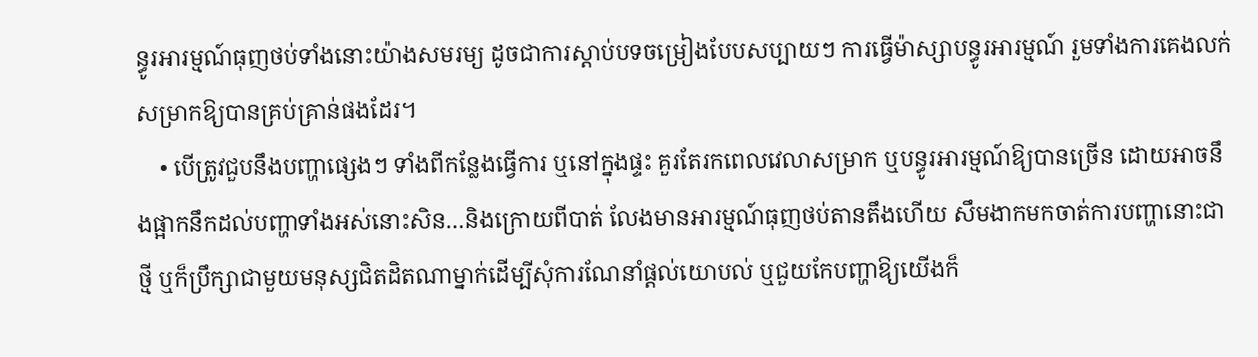ន្ធូរអារម្មណ៍ធុញថប់ទាំងនោះយ៉ាងសមរម្យ ដូចជាការស្ដាប់បទចម្រៀងបែបសប្បាយៗ ការធ្វើម៉ាស្សាបន្ធូរអារម្មណ៍ រួមទាំងការគេងលក់សម្រាកឱ្យបានគ្រប់គ្រាន់ផងដែរ។
    • បើត្រូវជួបនឹងបញ្ហាផ្សេងៗ ទាំងពីកន្លែងធ្វើការ ឬនៅក្នុងផ្ទះ គួរតែរកពេលវេលាសម្រាក ឬបន្ធូរអារម្មណ៍ឱ្យបានច្រើន ដោយអាចនឹងផ្អាកនឹកដល់បញ្ហាទាំងអស់នោះសិន…និងក្រោយពីបាត់ លែងមានអារម្មណ៍ធុញថប់តានតឹងហើយ សឹមងាកមកចាត់ការបញ្ហានោះជាថ្មី ឬក៏ប្រឹក្សាជាមួយមនុស្សជិតដិតណាម្នាក់ដើម្បីសុំការណែនាំផ្ដល់យោបល់ ឬជួយកែបញ្ហាឱ្យយើងក៏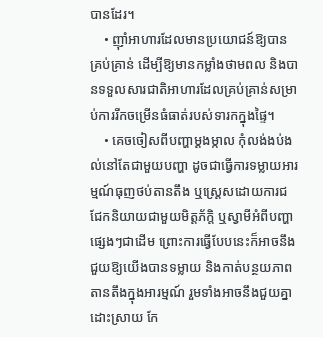បានដែរ។
    • ញ៉ាំអាហារដែលមានប្រយោជន៍ឱ្យបានគ្រប់គ្រាន់ ដើម្បីឱ្យមានកម្លាំងថាមពល និងបានទទួលសារជាតិអាហារដែលគ្រប់គ្រាន់សម្រាប់ការរីកចម្រើនធំធាត់របស់ទារកក្នុងផ្ទៃ។
    • គេចចៀសពីបញ្ហាម្ដងម្កាល កុំលង់ងប់ងល់នៅតែជាមួយបញ្ហា ដូចជាធ្វើការទម្លាយអារម្មណ៍ធុញថប់តានតឹង ឬស្រ្តេសដោយការជជែកនិយាយជាមួយមិត្តភ័ក្តិ ឬស្វាមីអំពីបញ្ហាផ្សេងៗជាដើម ព្រោះការធ្វើបែបនេះក៏អាចនឹងជួយឱ្យយើងបានទម្លាយ និងកាត់បន្ថយភាពតានតឹងក្នុងអារម្មណ៍ រួមទាំងអាចនឹងជួយគ្នាដោះស្រាយ កែ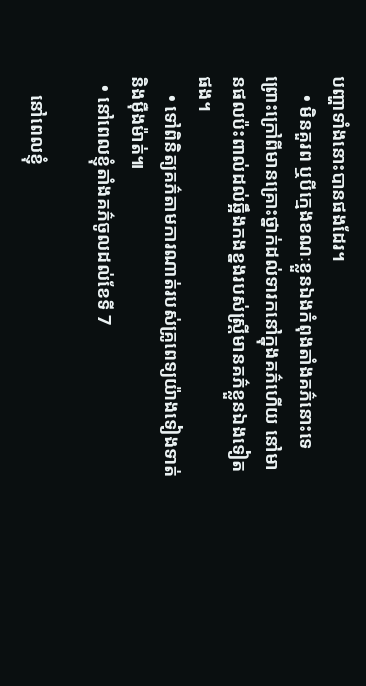បញ្ហាទាំងនោះបានផងដែរ។
    • មិនគួរព ឬបីក្មេងខណៈខ្លួនឯងកំពុងតាំងគភ៌នោះទេ ព្រោះក្រៅពីមានគ្រោះថ្នាក់ដល់ទារកនៅក្នុងគភ៌ហើយ នៅមានផលប៉ះពាល់ដល់ឆ្អឹងកងខ្នងរបស់ស្រ្តីមានគភ៌ខ្លួនឯងទៀតផង។
    • ទៅពិនិត្យគភ៌តាមការណាត់របស់គ្រូពេទ្យយ៉ាងទៀងទាត់ និងម៉ឺងម៉ាត់៕
  • នៅពេលខ្ញុំតាំងគភ៌ចូលដល់ខែទី 7

    នៅពេលខ្ញុំ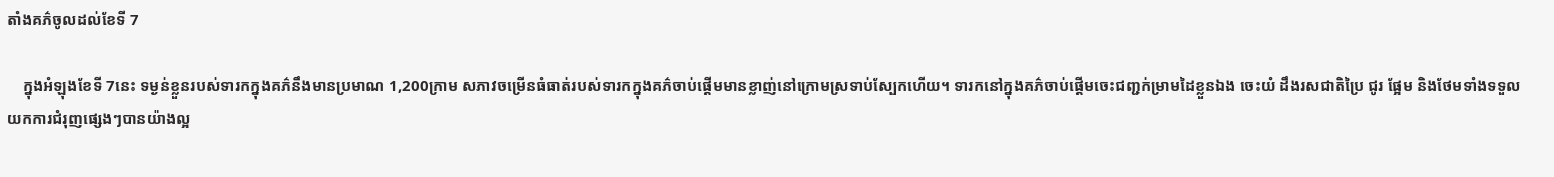តាំងគភ៌ចូលដល់ខែទី 7

    ក្នុងអំឡុងខែទី 7នេះ ទម្ងន់ខ្លួនរបស់ទារកក្នុងគភ៌នឹងមានប្រមាណ 1,200ក្រាម សភាវចម្រើនធំធាត់របស់ទារកក្នុងគភ៌ចាប់ផ្ដើមមានខ្លាញ់នៅក្រោមស្រទាប់ស្បែកហើយ។ ទារកនៅក្នុងគភ៌ចាប់ផ្ដើមចេះជញ្ជក់ម្រាមដៃខ្លួនឯង ចេះយំ ដឹងរសជាតិប្រៃ ជូរ ផ្អែម និងថែមទាំងទទួលយកការជំរុញផ្សេងៗបានយ៉ាងល្អ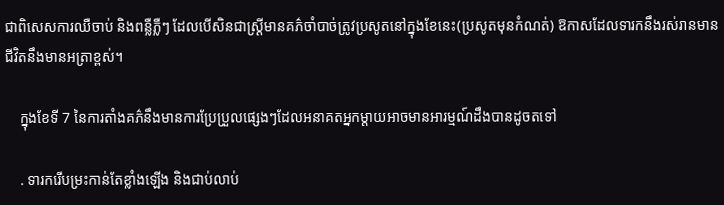ជាពិសេសការឈឺចាប់ និងពន្លឺភ្លឺៗ ដែលបើសិនជាស្រ្តីមានគភ៌ចាំបាច់ត្រូវប្រសូតនៅក្នុងខែនេះ(ប្រសូតមុនកំណត់) ឱកាសដែលទារកនឹងរស់រានមានជីវិតនឹងមានអត្រាខ្ពស់។

    ក្នុងខែទី 7 នៃការតាំងគភ៌នឹងមានការប្រែប្រួលផ្សេងៗដែលអនាគតអ្នកម្ដាយអាចមានអារម្មណ៍ដឹងបានដូចតទៅ

    . ទារករើបម្រះកាន់តែខ្លាំងឡើង និងជាប់លាប់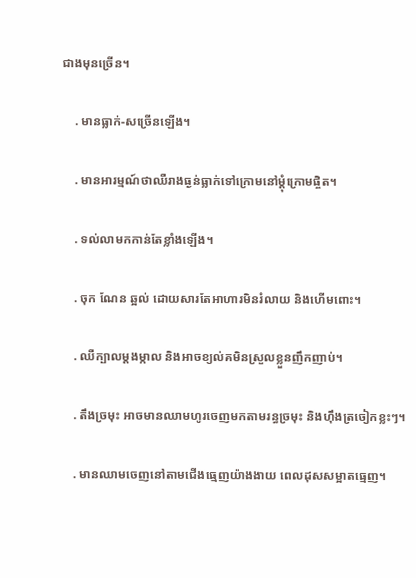ជាងមុនច្រើន។

    . មានធ្លាក់-សច្រើនឡើង។

    . មានអារម្មណ៍ថាឈឺរាងធ្ងន់ធ្លាក់ទៅក្រោមនៅម្ដុំក្រោមផ្ចិត។

    . ទល់លាមកកាន់តែខ្លាំងឡើង។

    . ចុក ណែន ឆ្អល់ ដោយសារតែអាហារមិនរំលាយ និងហើមពោះ។

    . ឈឺក្បាលម្ដងម្កាល និងអាចខ្យល់គមិនស្រួលខ្លួនញឹកញាប់។

    . តឹងច្រមុះ អាចមានឈាមហូរចេញមកតាមរន្ធច្រមុះ និងហ៊ឹងត្រចៀកខ្លះៗ។

    . មានឈាមចេញនៅតាមជើងធ្មេញយ៉ាងងាយ ពេលដុសសម្អាតធ្មេញ។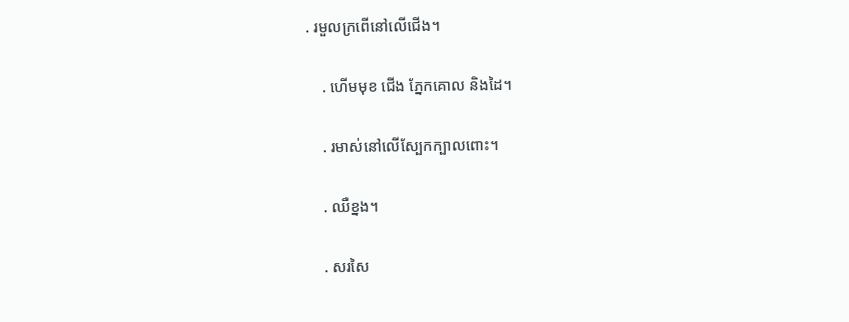. រមួលក្រពើនៅលើជើង។

    . ហើមមុខ ជើង ភ្នែកគោល និងដៃ។

    . រមាស់នៅលើស្បែកក្បាលពោះ។

    . ឈឺខ្នង។

    . សរសៃ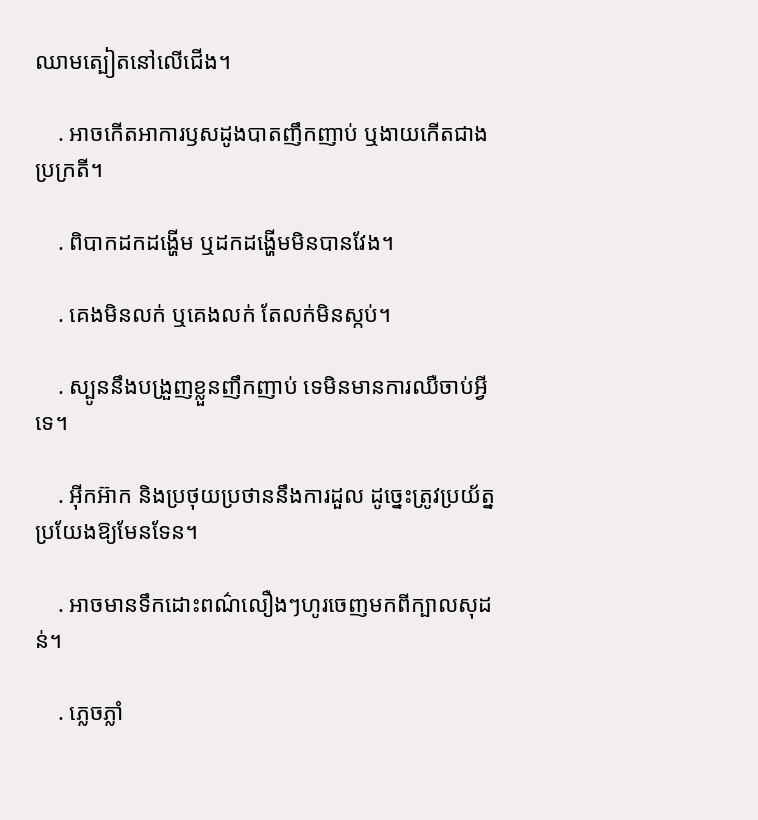ឈាមត្បៀតនៅលើជើង។

    . អាចកើតអាការឫសដូងបាតញឹកញាប់ ឬងាយកើតជាងប្រក្រតី។

    . ពិបាកដកដង្ហើម ឬដកដង្ហើមមិនបានវែង។

    . គេងមិនលក់ ឬគេងលក់ តែលក់មិនស្កប់។

    . ស្បូននឹងបង្រួញខ្លួនញឹកញាប់ ទេមិនមានការឈឺចាប់អ្វីទេ។

    . អ៊ីកអ៊ាក និងប្រថុយប្រថាននឹងការដួល ដូច្នេះត្រូវប្រយ័ត្នប្រយែងឱ្យមែនទែន។

    . អាចមានទឹកដោះពណ៌លឿងៗហូរចេញមកពីក្បាលសុដន់។

    . ភ្លេចភ្លាំ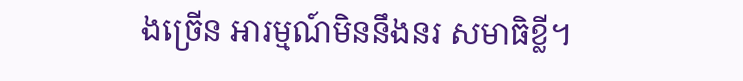ងច្រើន អារម្មណ៍មិននឹងនរ សមាធិខ្លី។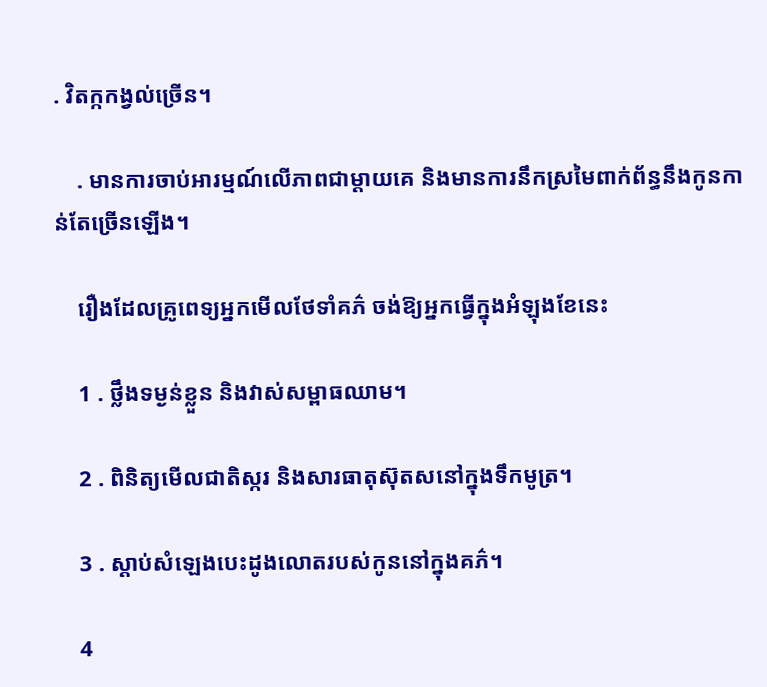. វិតក្កកង្វល់ច្រើន។

    . មានការចាប់អារម្មណ៍លើភាពជាម្ដាយគេ និងមានការនឹកស្រមៃពាក់ព័ន្ធនឹងកូនកាន់តែច្រើនឡើង។

    រឿងដែលគ្រូពេទ្យអ្នកមើលថែទាំគភ៌ ចង់ឱ្យអ្នកធ្វើក្នុងអំឡុងខែនេះ

    1 . ថ្លឹងទម្ងន់ខ្លួន និងវាស់សម្ពាធឈាម។

    2 . ពិនិត្យមើលជាតិស្ករ និងសារធាតុស៊ុតសនៅក្នុងទឹកមូត្រ។

    3 . ស្ដាប់សំឡេងបេះដូងលោតរបស់កូននៅក្នុងគភ៌។

    4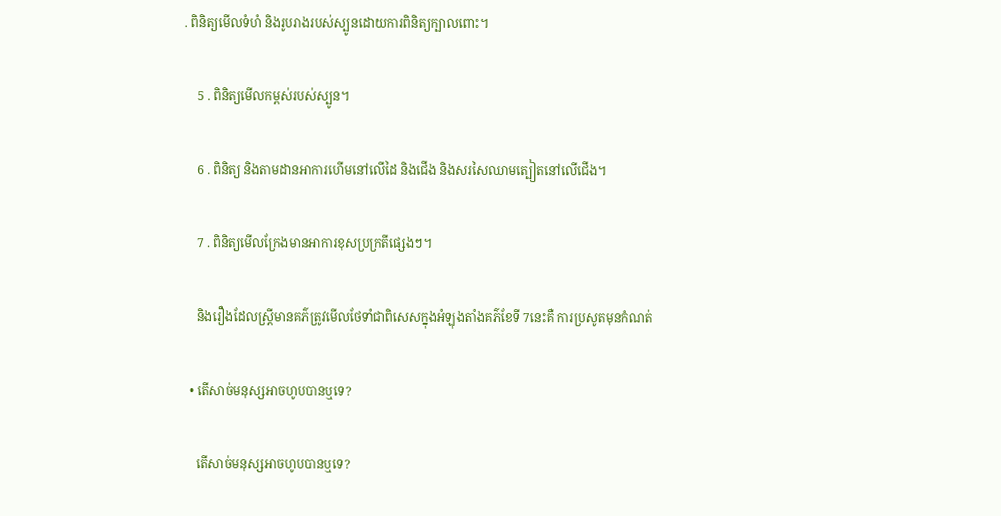. ពិនិត្យមើលទំហំ និងរូបរាងរបស់ស្បូនដោយការពិនិត្យក្បាលពោះ។

    5 . ពិនិត្យមើលកម្ពស់របស់ស្បូន។

    6 . ពិនិត្យ និងតាមដានអាការហើមនៅលើដៃ និងជើង និងសរសៃឈាមត្បៀតនៅលើជើង។

    7 . ពិនិត្យមើលក្រែងមានអាការខុសប្រក្រតីផ្សេងៗ។

    និងរឿងដែលស្រ្តីមានគភ៌ត្រូវមើលថែទាំជាពិសេសក្នុងអំឡុងតាំងគភ៌ខែទី 7នេះគឺ ការប្រសូតមុនកំណត់

  • តើសាច់មនុស្សអាចហូបបានឬទេ?

    តើសាច់មនុស្សអាចហូបបានឬទេ?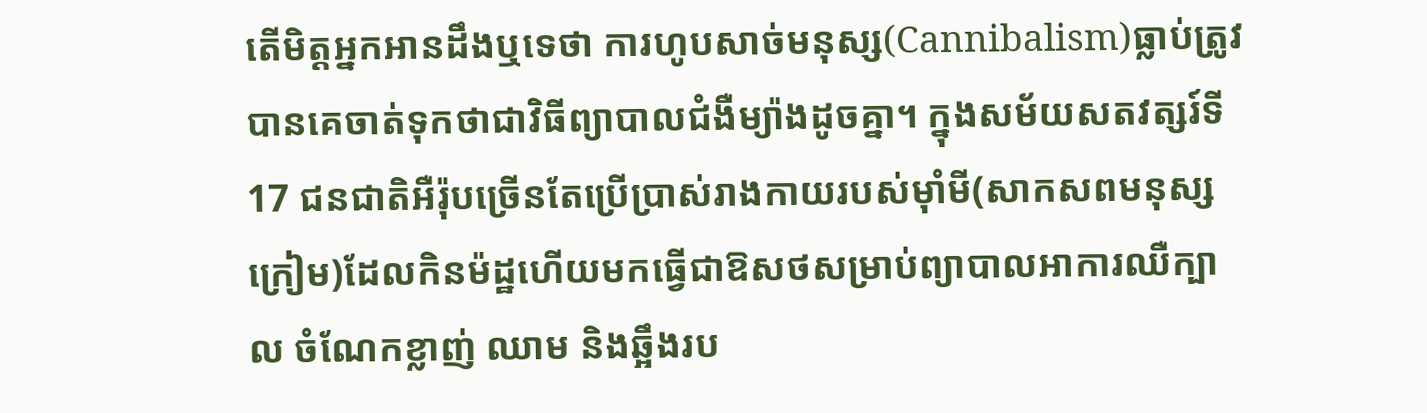តើមិត្តអ្នកអានដឹងឬទេថា ការហូបសាច់មនុស្ស(Cannibalism)ធ្លាប់ត្រូវបានគេចាត់ទុកថាជាវិធីព្យាបាលជំងឺម្យ៉ាងដូចគ្នា។ ក្នុងសម័យសតវត្សរ៍ទី 17 ជនជាតិអឺរ៉ុបច្រើនតែប្រើប្រាស់រាងកាយរបស់ម៉ាំមី(សាកសពមនុស្សក្រៀម)ដែលកិនម៉ដ្ឋហើយមកធ្វើជាឱសថសម្រាប់ព្យាបាលអាការឈឺក្បាល ចំណែកខ្លាញ់ ឈាម និងឆ្អឹងរប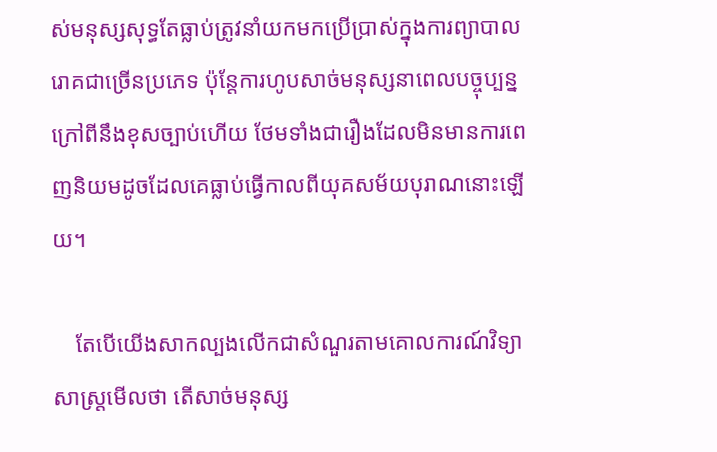ស់មនុស្សសុទ្ធតែធ្លាប់ត្រូវនាំយកមកប្រើប្រាស់ក្នុងការព្យាបាលរោគជាច្រើនប្រភេទ ប៉ុន្តែការហូបសាច់មនុស្សនាពេលបច្ចុប្បន្ន ក្រៅពីនឹងខុសច្បាប់ហើយ ថែមទាំងជារឿងដែលមិនមានការពេញនិយមដូចដែលគេធ្លាប់ធ្វើកាលពីយុគសម័យបុរាណនោះឡើយ។

    តែបើយើងសាកល្បងលើកជាសំណួរតាមគោលការណ៍វិទ្យាសាស្រ្តមើលថា តើសាច់មនុស្ស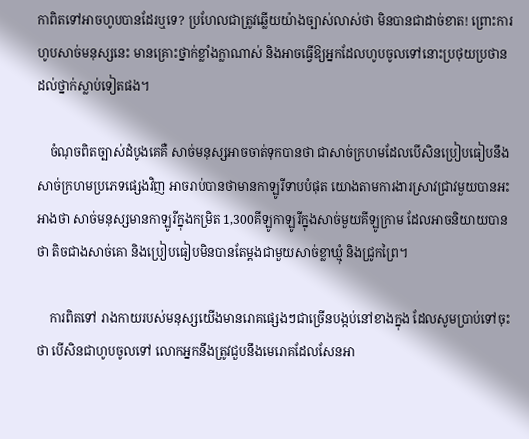កាពិតទៅអាចហូបបានដែរឬទេ? ប្រហែលជាត្រូវឆ្លើយយ៉ាងច្បាស់លាស់ថា មិនបានជាដាច់ខាត! ព្រោះការហូបសាច់មនុស្សនេះ មានគ្រោះថ្នាក់ខ្លាំងក្លាណាស់ និងអាចធ្វើឱ្យអ្នកដែលហូបចូលទៅនោះប្រថុយប្រថានដល់ថ្នាក់ស្លាប់ទៀតផង។

    ចំណុចពិតច្បាស់ដំបូងគេគឺ សាច់មនុស្សអាចចាត់ទុកបានថា ជាសាច់ក្រហមដែលបើសិនប្រៀបធៀបនឹងសាច់ក្រហមប្រភេទផ្សេងវិញ អាចរាប់បានថាមានកាឡូរីទាបបំផុត យោងតាមការងារស្រាវជ្រាវមួយបានអះអាងថា សាច់មនុស្សមានកាឡូរីក្នុងកម្រិត 1,300គីឡូកាឡូរីក្នុងសាច់មួយគីឡូក្រាម ដែលអាចនិយាយបានថា តិចជាងសាច់គោ និងប្រៀបធៀបមិនបានតែម្ដងជាមួយសាច់ខ្លាឃ្មុំ និងជ្រូកព្រៃ។

    ការពិតទៅ រាងកាយរបស់មនុស្សយើងមានរោគផ្សេងៗជាច្រើនបង្កប់នៅខាងក្នុង ដែលសូមប្រាប់ទៅចុះថា បើសិនជាហូបចូលទៅ លោកអ្នកនឹងត្រូវជួបនឹងមេរោគដែលសែនអា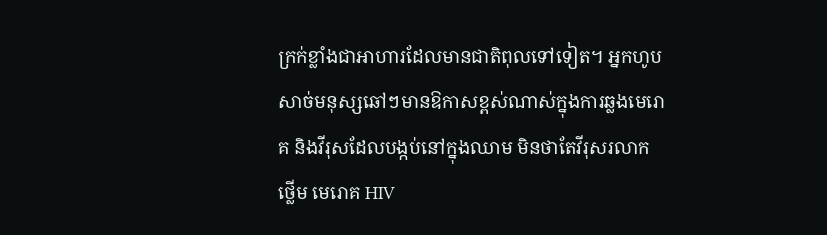ក្រក់ខ្លាំងជាអាហារដែលមានជាតិពុលទៅទៀត។ អ្នកហូបសាច់មនុស្សឆៅៗមានឱកាសខ្ពស់ណាស់ក្នុងការឆ្លងមេរោគ និងវីរុសដែលបង្កប់នៅក្នុងឈាម មិនថាតែវីរុសរលាកថ្លើម មេរោគ HIV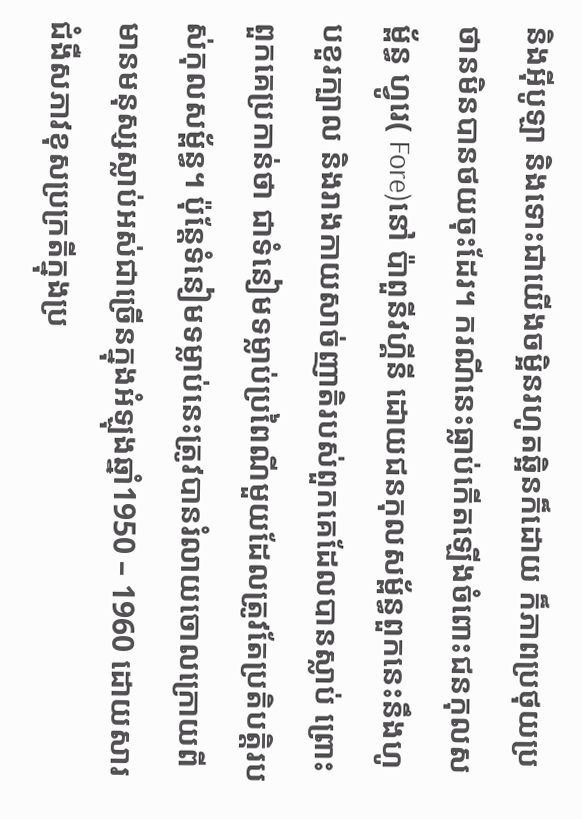និងអ៊ីបូឡា និងទោះជាយើងចម្អិនរហូតឆ្អិនក៏ដោយ ក៏ភាពប្រថុយប្រថានមិនបានថយចុះដែរ។ ករណីនេះធ្លាប់កើតឡើងចំពោះជនកុលសម្ព័ន្ធ ហ្វូរេ( Fore)នៅ ប៉ាពួនីវហ្គីនី ដោយជនកុលសម្ព័ន្ធពួកនេះនឹងហូបខួរក្បាល និងរាងកាយសាច់ញាតិរបស់ពួកគេដែលបានស្លាប់ ព្រោះពួកគេប្រកាន់ថា ជាទំនៀមទម្លាប់ប្រពៃណីមួយដែលត្រូវតែប្រតិបត្តិរបស់កុលសម្ព័ន្ធ។ ប៉ុន្តែទំនៀមទម្លាប់នេះត្រូវបានរំលាយចោលក្រោយពីមានមនុស្សស្លាប់អស់ជាច្រើនក្នុងអំឡុងឆ្នាំ1950 – 1960 ដោយសារជំងឺសភាវខុសប្រក្រតីក្នុងប្រ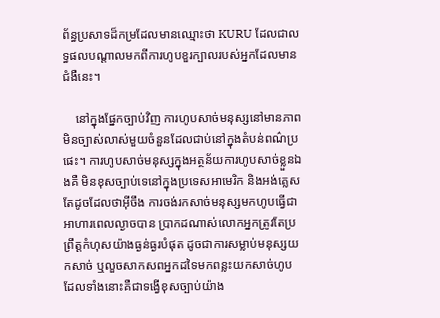ព័ន្ធប្រសាទដ៏កម្រដែលមានឈ្មោះថា KURU ដែលជាលទ្ធផលបណ្ដាលមកពីការហូបខួរក្បាលរបស់អ្នកដែលមានជំងឺនេះ។

    នៅក្នុងផ្នែកច្បាប់វិញ ការហូបសាច់មនុស្សនៅមានភាពមិនច្បាស់លាស់មួយចំនួនដែលជាប់នៅក្នុងតំបន់ពណ៌ប្រផេះ។ ការហូបសាច់មនុស្សក្នុងអត្ថន័យការហូបសាច់ខ្លួនឯងគឺ មិនខុសច្បាប់ទេនៅក្នុងប្រទេសអាមេរិក និងអង់គ្លេស តែដូចដែលថាអ៊ីចឹង ការចង់រកសាច់មនុស្សមកហូបធ្វើជាអាហារពេលល្ងាចបាន ប្រាកដណាស់លោកអ្នកត្រូវតែប្រព្រឹត្តកំហុសយ៉ាងធ្ងន់ធ្ងរបំផុត ដូចជាការសម្លាប់មនុស្សយកសាច់ ឬលួចសាកសពអ្នកដទៃមកពន្លះយកសាច់ហូប ដែលទាំងនោះគឺជាទង្វើខុសច្បាប់យ៉ាង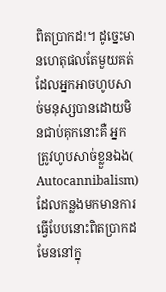ពិតប្រាកដ!។ ដូច្នេះមានហេតុផលតែមួយគត់ដែលអ្នកអាចហូបសាច់មនុស្សបានដោយមិនជាប់គុកនោះគឺ អ្នកត្រូវហូបសាច់ខ្លួនឯង( Autocannibalism)ដែលកន្លងមកមានការធ្វើបែបនោះពិតប្រាកដមែននៅក្នុ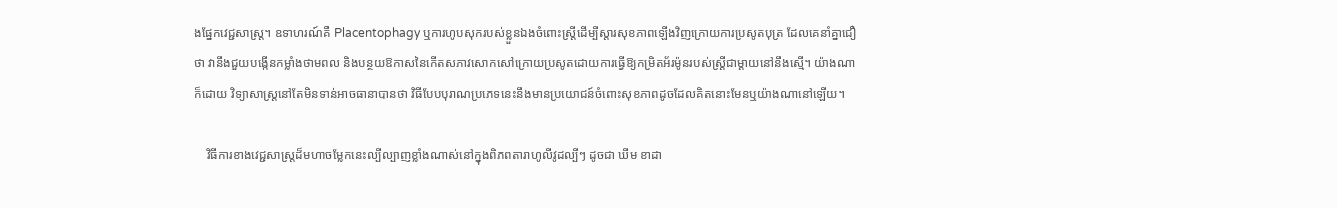ងផ្នែកវេជ្ជសាស្រ្ត។ ឧទាហរណ៍គឺ Placentophagy ឬការហូបសុករបស់ខ្លួនឯងចំពោះស្រ្តីដើម្បីស្ដារសុខភាពឡើងវិញក្រោយការប្រសូតបុត្រ ដែលគេនាំគ្នាជឿថា វានឹងជួយបង្កើនកម្លាំងថាមពល និងបន្ថយឱកាសនៃកើតសភាវសោកសៅក្រោយប្រសូតដោយការធ្វើឱ្យកម្រិតអ័រម៉ូនរបស់ស្រ្តីជាម្ដាយនៅនឹងស្មើ។ យ៉ាងណាក៏ដោយ វិទ្យាសាស្រ្តនៅតែមិនទាន់អាចធានាបានថា វិធីបែបបុរាណប្រភេទនេះនឹងមានប្រយោជន៍ចំពោះសុខភាពដូចដែលគិតនោះមែនឬយ៉ាងណានៅឡើយ។

    វិធីការខាងវេជ្ជសាស្រ្តដ៏មហាចម្លែកនេះល្បីល្បាញខ្លាំងណាស់នៅក្នុងពិភពតារាហូលីវូដល្បីៗ ដូចជា ឃីម ខាដា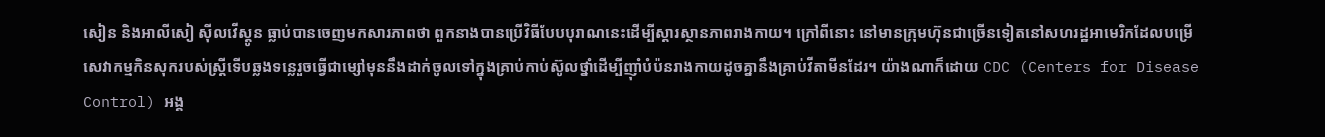សៀន និងអាលីសៀ ស៊ីលវើស្តូន ធ្លាប់បានចេញមកសារភាពថា ពួកនាងបានប្រើវិធីបែបបុរាណនេះដើម្បីស្ដារស្ថានភាពរាងកាយ។ ក្រៅពីនោះ នៅមានក្រុមហ៊ុនជាច្រើនទៀតនៅសហរដ្ឋអាមេរិកដែលបម្រើសេវាកម្មកិនសុករបស់ស្រ្តីទើបឆ្លងទន្លេរួចធ្វើជាម្សៅមុននឹងដាក់ចូលទៅក្នុងគ្រាប់កាប់ស៊ូលថ្នាំដើម្បីញ៉ាំបំប៉នរាងកាយដូចគ្នានឹងគ្រាប់វីតាមីនដែរ។ យ៉ាងណាក៏ដោយ CDC (Centers for Disease Control) អង្គ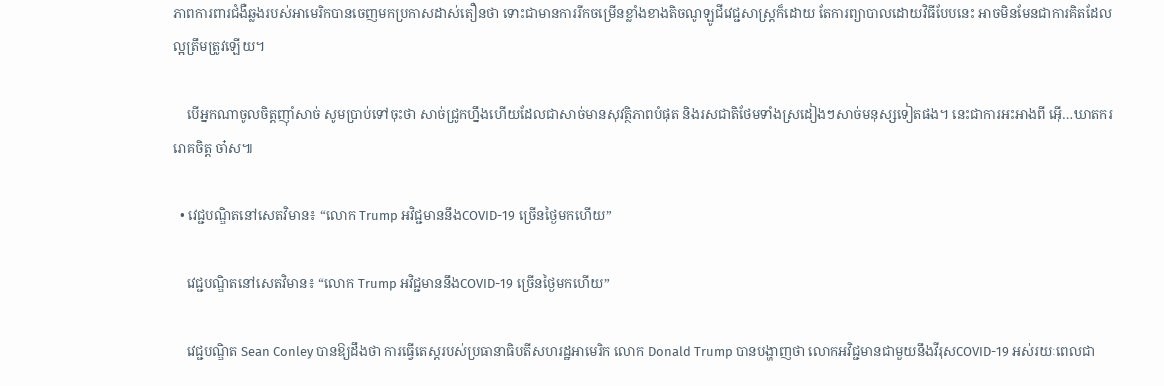ភាពការពារជំងឺឆ្លងរបស់អាមេរិកបានចេញមកប្រកាសដាស់តឿនថា ទោះជាមានការរីកចម្រើនខ្លាំងខាងតិចណូឡូជីវេជ្ជសាស្រ្តក៏ដោយ តែការព្យាបាលដោយវិធីបែបនេះ អាចមិនមែនជាការគិតដែលល្អត្រឹមត្រូវឡើយ។

    បើអ្នកណាចូលចិត្តញ៉ាំសាច់ សូមប្រាប់ទៅចុះថា សាច់ជ្រូកហ្នឹងហើយដែលជាសាច់មានសុវត្ថិភាពបំផុត និងរសជាតិថែមទាំងស្រដៀងៗសាច់មនុស្សទៀតផង។ នេះជាការអះអាងពី អ៊ើ…ឃាតកររោគចិត្ត ចា៎ស៕

  • វេជ្ជបណ្ឌិតនៅសេតវិមាន៖ “លោក Trump អវិជ្ជមាននឹងCOVID-19 ច្រើនថ្ងៃមកហើយ”

    វេជ្ជបណ្ឌិតនៅសេតវិមាន៖ “លោក Trump អវិជ្ជមាននឹងCOVID-19 ច្រើនថ្ងៃមកហើយ”

    វេជ្ជបណ្ឌិត Sean Conley បានឱ្យដឹងថា ការធ្វើតេស្តរបស់ប្រធានាធិបតីសហរដ្ឋអាមេរិក លោក Donald Trump បានបង្ហាញថា លោកអវិជ្ជមានជាមួយនឹងវីរុសCOVID-19 អស់រយៈពេលជា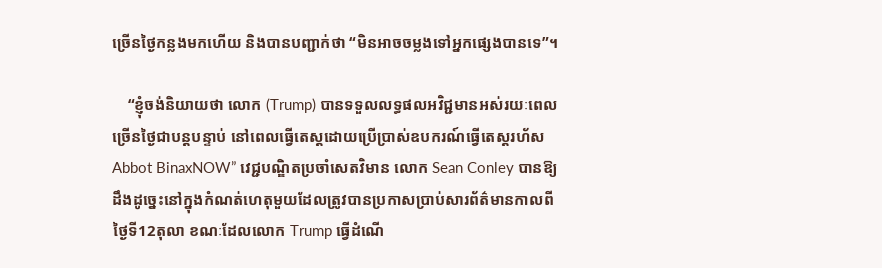ច្រើនថ្ងៃកន្លងមកហើយ និងបានបញ្ជាក់ថា “មិនអាចចម្លងទៅអ្នកផ្សេងបានទេ”។

    “ខ្ញុំចង់និយាយថា លោក (Trump) បានទទួលលទ្ធផលអវិជ្ជមានអស់រយៈពេលច្រើនថ្ងៃជាបន្តបន្ទាប់ នៅពេលធ្វើតេស្តដោយប្រើប្រាស់ឧបករណ៍ធ្វើតេស្តរហ័ស Abbot BinaxNOW” វេជ្ជបណ្ឌិតប្រចាំសេតវិមាន លោក Sean Conley បានឱ្យដឹងដូច្នេះនៅក្នុងកំណត់ហេតុមួយដែលត្រូវបានប្រកាសប្រាប់សារព័ត៌មានកាលពីថ្ងៃទី12តុលា ខណៈដែលលោក Trump ធ្វើដំណើ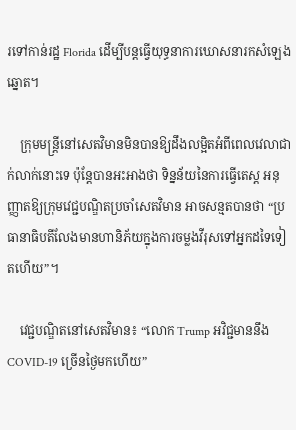រទៅកាន់រដ្ឋ Florida ដើម្បីបន្តធ្វើយុទ្ធនាការឃោសនារកសំឡេងឆ្នោត។

    ក្រុមមន្ត្រីនៅសេតវិមានមិនបានឱ្យដឹងលម្អិតអំពីពេលវេលាជាក់លាក់នោះទេ ប៉ុន្តែបានអះអាងថា ទិន្នន័យនៃការធ្វើតេស្ត អនុញ្ញាតឱ្យក្រុមវេជ្ជបណ្ឌិតប្រចាំសេតវិមាន អាចសន្មតបានថា “ប្រធានាធិបតីលែងមានហានិភ័យក្នុងការចម្លងវីរុសទៅអ្នកដទៃទៀតហើយ”។

    វេជ្ជបណ្ឌិតនៅសេតវិមាន៖ “លោក Trump អវិជ្ជមាននឹងCOVID-19 ច្រើនថ្ងៃមកហើយ”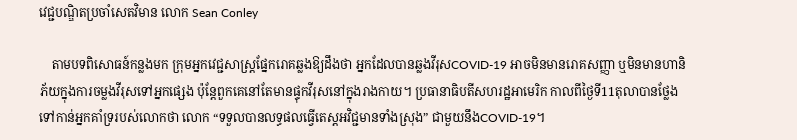វេជ្ជបណ្ឌិតប្រចាំសេតវិមាន លោក Sean Conley

    តាមបទពិសោធន៍កន្លងមក ក្រុមអ្នកវេជ្ជសាស្ត្រផ្នែករោគឆ្លងឱ្យដឹងថា អ្នកដែលបានឆ្លងវីរុសCOVID-19 អាចមិនមានរោគសញ្ញា ឬមិនមានហានិភ័យក្នុងការចម្លងវីរុសទៅអ្នកផ្សេង ប៉ុន្តែពួកគេនៅតែមានផ្ទុកវីរុសនៅក្នុងរាងកាយ។ ប្រធានាធិបតីសហរដ្ឋអាមេរិក កាលពីថ្ងៃទី11តុលាបានថ្លែងទៅកាន់អ្នកគាំទ្ររបស់លោកថា លោក “ទទួលបានលទ្ធផលធ្វើតេស្តអវិជ្ជមានទាំងស្រុង” ជាមួយនឹងCOVID-19។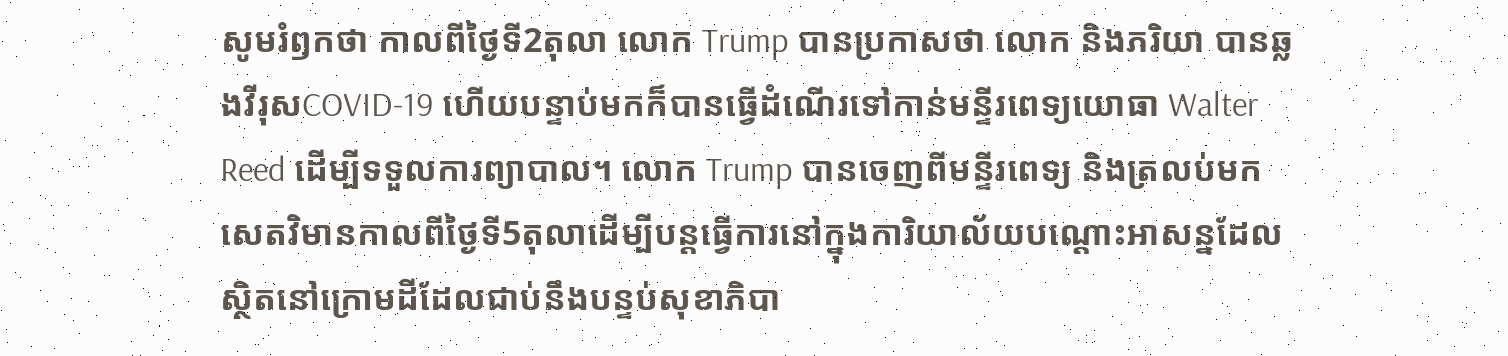សូមរំឭកថា កាលពីថ្ងៃទី2តុលា លោក Trump បានប្រកាសថា លោក និងភរិយា បានឆ្លងវីរុសCOVID-19 ហើយបន្ទាប់មកក៏បានធ្វើដំណើរទៅកាន់មន្ទីរពេទ្យយោធា Walter Reed ដើម្បីទទួលការព្យាបាល។ លោក Trump បានចេញពីមន្ទីរពេទ្យ និងត្រលប់មកសេតវិមានកាលពីថ្ងៃទី5តុលាដើម្បីបន្តធ្វើការនៅក្នុងការិយាល័យបណ្ដោះអាសន្នដែលស្ថិតនៅក្រោមដីដែលជាប់នឹងបន្ទប់សុខាភិបា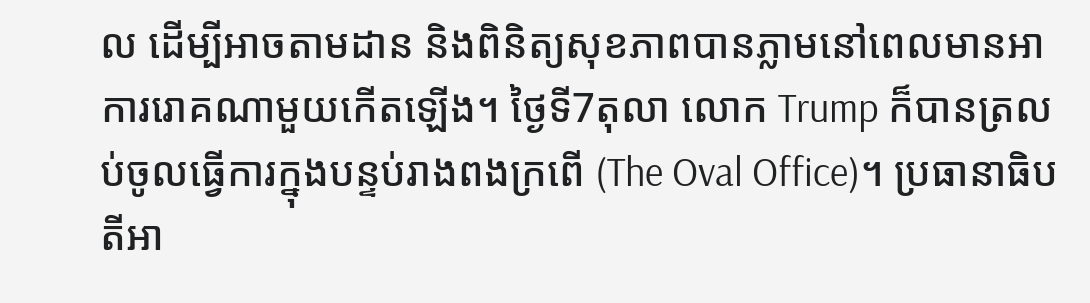ល ដើម្បីអាចតាមដាន និងពិនិត្យសុខភាពបានភ្លាមនៅពេលមានអាការរោគណាមួយកើតឡើង។ ថ្ងៃទី7តុលា លោក Trump ក៏បានត្រលប់ចូលធ្វើការក្នុងបន្ទប់រាងពងក្រពើ (The Oval Office)។ ប្រធានាធិបតីអា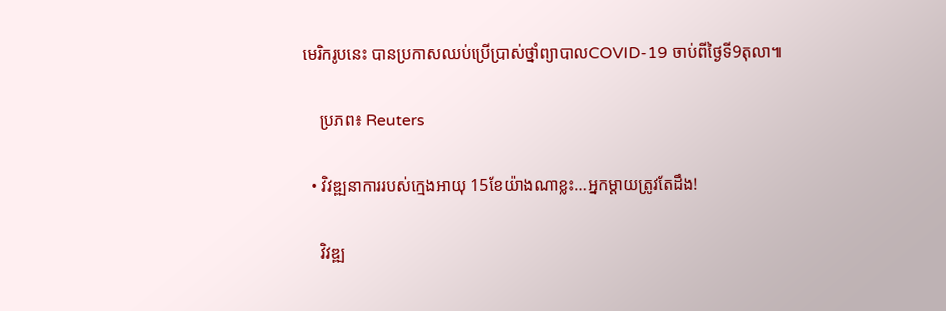មេរិករូបនេះ បានប្រកាសឈប់ប្រើប្រាស់ថ្នាំព្យាបាលCOVID-19 ចាប់ពីថ្ងៃទី9តុលា៕

    ប្រភព៖ Reuters

  • វិវឌ្ឍនាការរបស់ក្មេងអាយុ 15ខែយ៉ាងណាខ្លះ…អ្នកម្ដាយត្រូវតែដឹង!

    វិវឌ្ឍ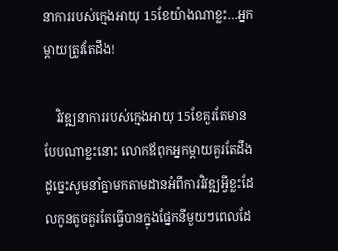នាការរបស់ក្មេងអាយុ 15ខែយ៉ាងណាខ្លះ…អ្នកម្ដាយត្រូវតែដឹង!

    វិវឌ្ឍនាការរបស់ក្មេងអាយុ 15ខែគួរតែមានបែបណាខ្លះនោះ លោកឪពុកអ្នកម្ដាយគួរតែដឹង ដូច្នេះសូមនាំគ្នាមកតាមដានអំពីការវិវឌ្ឍអ្វីខ្លះដែលកូនតូចគួរតែធ្វើបានក្នុងផ្នែកនីមួយៗពេលដែ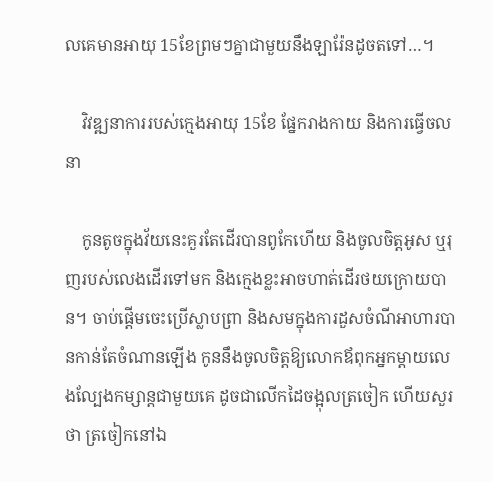លគេមានអាយុ 15ខែព្រមៗគ្នាជាមួយនឹងឡារ៉ែនដូចតទៅ…។

    វិវឌ្ឍនាការរបស់ក្មេងអាយុ 15ខែ ផ្នែករាងកាយ និងការធ្វើចលនា

    កូនតូចក្នុងវ័យនេះគួរតែដើរបានពូកែហើយ និងចូលចិត្តអូស ឬរុញរបស់លេងដើរទៅមក និងក្មេងខ្លះអាចហាត់ដើរថយក្រោយបាន។ ចាប់ផ្ដើមចេះប្រើស្លាបព្រា និងសមក្នុងការដួសចំណីអាហារបានកាន់តែចំណានឡើង កូននឹងចូលចិត្តឱ្យលោកឪពុកអ្នកម្ដាយលេងល្បែងកម្សាន្តជាមួយគេ ដូចជាលើកដៃចង្អុលត្រចៀក ហើយសួរថា ត្រចៀកនៅឯ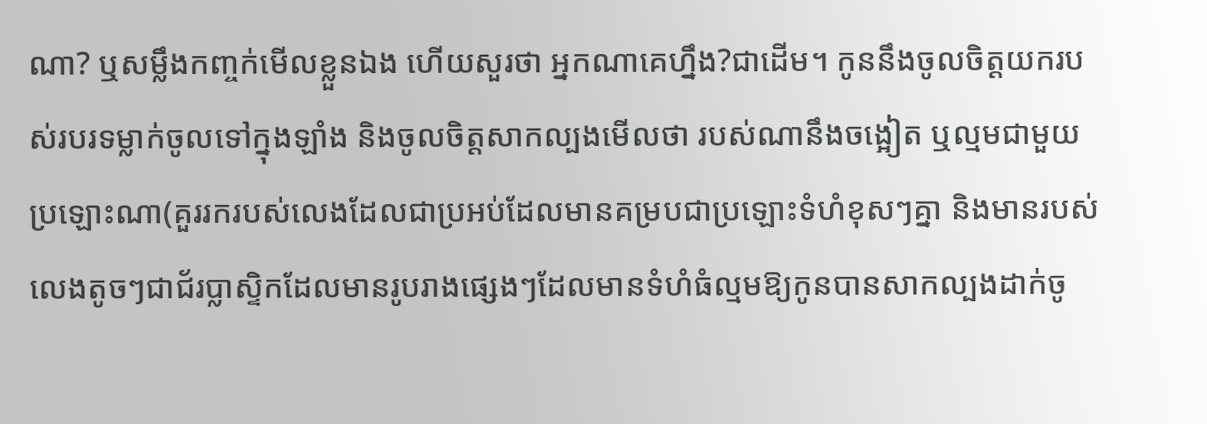ណា? ឬសម្លឹងកញ្ចក់មើលខ្លួនឯង ហើយសួរថា អ្នកណាគេហ្នឹង?ជាដើម។ កូននឹងចូលចិត្តយករបស់របរទម្លាក់ចូលទៅក្នុងឡាំង និងចូលចិត្តសាកល្បងមើលថា របស់ណានឹងចង្អៀត ឬល្មមជាមួយប្រឡោះណា(គួររករបស់លេងដែលជាប្រអប់ដែលមានគម្របជាប្រឡោះទំហំខុសៗគ្នា និងមានរបស់លេងតូចៗជាជ័រប្លាស្ទិកដែលមានរូបរាងផ្សេងៗដែលមានទំហំធំល្មមឱ្យកូនបានសាកល្បងដាក់ចូ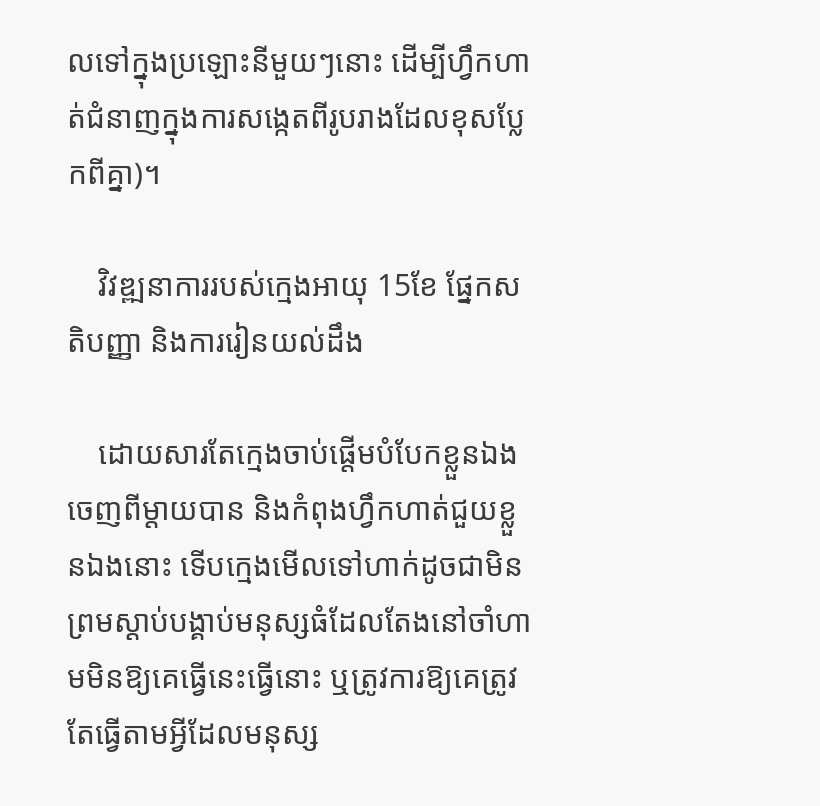លទៅក្នុងប្រឡោះនីមួយៗនោះ ដើម្បីហ្វឹកហាត់ជំនាញក្នុងការសង្កេតពីរូបរាងដែលខុសប្លែកពីគ្នា)។

    វិវឌ្ឍនាការរបស់ក្មេងអាយុ 15ខែ ផ្នែកសតិបញ្ញា និងការរៀនយល់ដឹង

    ដោយសារតែក្មេងចាប់ផ្ដើមបំបែកខ្លួនឯងចេញពីម្ដាយបាន និងកំពុងហ្វឹកហាត់ជួយខ្លួនឯងនោះ ទើបក្មេងមើលទៅហាក់ដូចជាមិនព្រមស្ដាប់បង្គាប់មនុស្សធំដែលតែងនៅចាំហាមមិនឱ្យគេធ្វើនេះធ្វើនោះ ឬត្រូវការឱ្យគេត្រូវតែធ្វើតាមអ្វីដែលមនុស្ស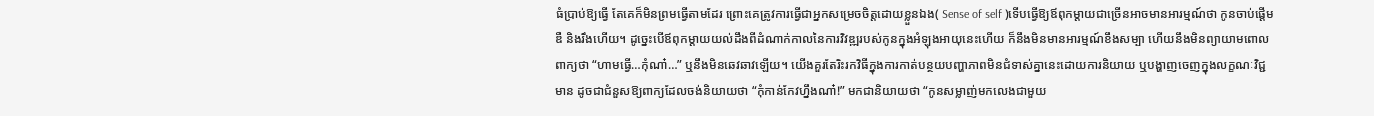ធំប្រាប់ឱ្យធ្វើ តែគេក៏មិនព្រមធ្វើតាមដែរ ព្រោះគេត្រូវការធ្វើជាអ្នកសម្រេចចិត្តដោយខ្លួនឯង( Sense of self )ទើបធ្វើឱ្យឪពុកម្ដាយជាច្រើនអាចមានអារម្មណ៍ថា កូនចាប់ផ្ដើមឌឺ និងរឹងហើយ។ ដូច្នេះបើឪពុកម្ដាយយល់ដឹងពីដំណាក់កាលនៃការវិវឌ្ឍរបស់កូនក្នុងអំឡុងអាយុនេះហើយ ក៏នឹងមិនមានអារម្មណ៍ខឹងសម្បា ហើយនឹងមិនព្យាយាមពោលពាក្យថា “ហាមធ្វើ…កុំណា៎…” ឬនឹងមិនឆេវឆាវឡើយ។ យើងគួរតែរិះរកវិធីក្នុងការកាត់បន្ថយបញ្ហាភាពមិនជំទាស់គ្នានេះដោយការនិយាយ ឬបង្ហាញចេញក្នុងលក្ខណៈវិជ្ជមាន ដូចជាជំនួសឱ្យពាក្យដែលចង់និយាយថា “កុំកាន់កែវហ្នឹងណា៎!” មកជានិយាយថា “កូនសម្លាញ់មកលេងជាមួយ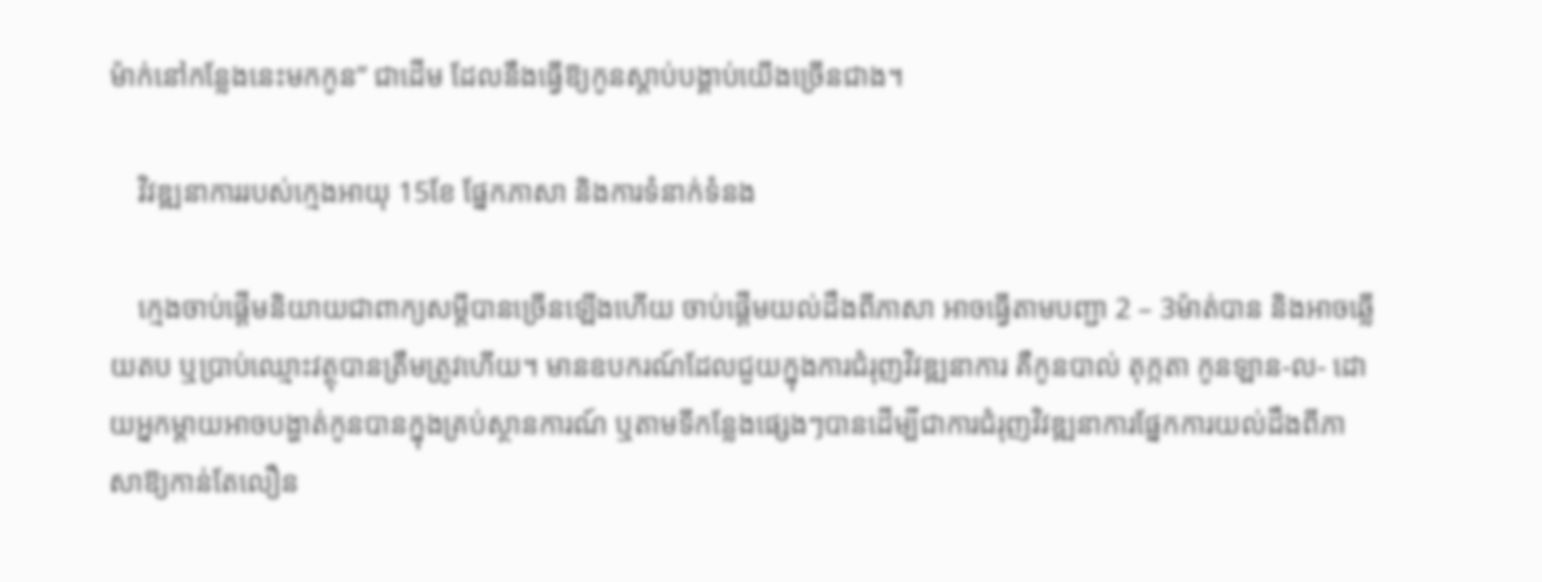ម៉ាក់នៅកន្លែងនេះមកកូន” ជាដើម ដែលនឹងធ្វើឱ្យកូនស្ដាប់បង្គាប់យើងច្រើនជាង។

    វិវឌ្ឍនាការរបស់ក្មេងអាយុ 15ខែ ផ្នែកភាសា និងការទំនាក់ទំនង

    ក្មេងចាប់ផ្ដើមនិយាយជាពាក្យសម្ដីបានច្រើនឡើងហើយ ចាប់ផ្ដើមយល់ដឹងពីភាសា អាចធ្វើតាមបញ្ជា 2 – 3ម៉ាត់បាន និងអាចឆ្លើយតប ឬប្រាប់ឈ្មោះវត្ថុបានត្រឹមត្រូវហើយ។ មានឧបករណ៍ដែលជួយក្នុងការជំរុញវិវឌ្ឍនាការ គឺកូនបាល់ តុក្កតា កូនឡាន-ល- ដោយអ្នកម្ដាយអាចបង្ហាត់កូនបានក្នុងគ្រប់ស្ថានការណ៍ ឬតាមទីកន្លែងផ្សេងៗបានដើម្បីជាការជំរុញវិវឌ្ឍនាការផ្នែកការយល់ដឹងពីភាសាឱ្យកាន់តែលឿន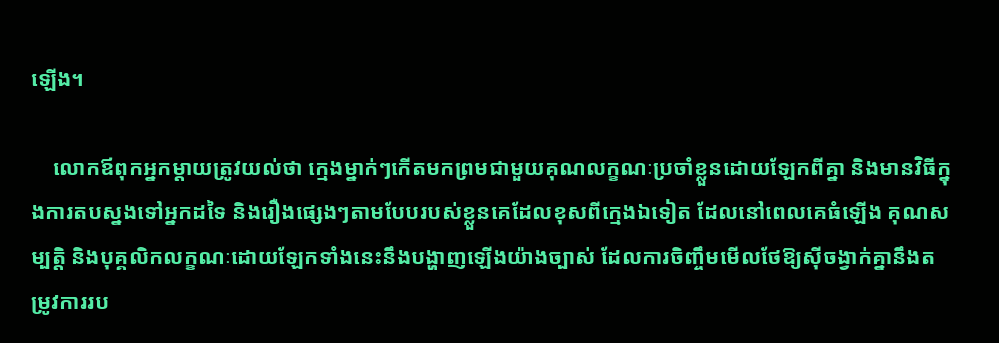ឡើង។

    លោកឪពុកអ្នកម្ដាយត្រូវយល់ថា ក្មេងម្នាក់ៗកើតមកព្រមជាមួយគុណលក្ខណៈប្រចាំខ្លួនដោយឡែកពីគ្នា និងមានវិធីក្នុងការតបស្នងទៅអ្នកដទៃ និងរឿងផ្សេងៗតាមបែបរបស់ខ្លួនគេដែលខុសពីក្មេងឯទៀត ដែលនៅពេលគេធំឡើង គុណសម្បត្តិ និងបុគ្គលិកលក្ខណៈដោយឡែកទាំងនេះនឹងបង្ហាញឡើងយ៉ាងច្បាស់ ដែលការចិញ្ចឹមមើលថែឱ្យស៊ីចង្វាក់គ្នានឹងតម្រូវការរប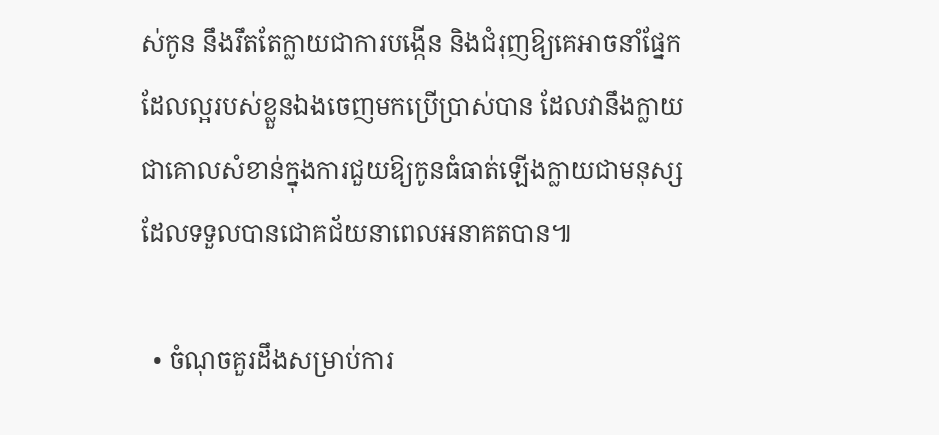ស់កូន នឹងរឹតតែក្លាយជាការបង្កើន និងជំរុញឱ្យគេអាចនាំផ្នែកដែលល្អរបស់ខ្លួនឯងចេញមកប្រើប្រាស់បាន ដែលវានឹងក្លាយជាគោលសំខាន់ក្នុងការជួយឱ្យកូនធំធាត់ឡើងក្លាយជាមនុស្សដែលទទួលបានជោគជ័យនាពេលអនាគតបាន៕

  • ចំណុចគួរដឹងសម្រាប់ការ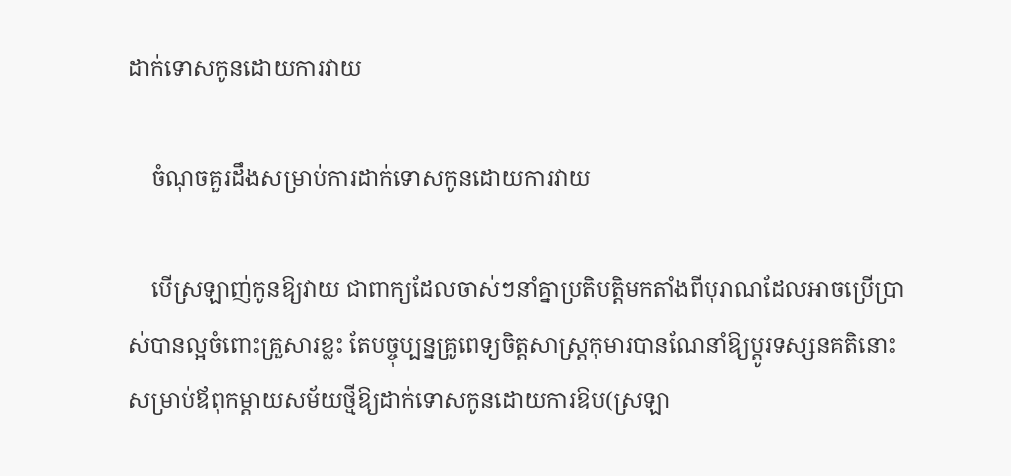ដាក់ទោសកូនដោយការវាយ

    ចំណុចគួរដឹងសម្រាប់ការដាក់ទោសកូនដោយការវាយ

    បើស្រឡាញ់កូនឱ្យវាយ ជាពាក្យដែលចាស់ៗនាំគ្នាប្រតិបត្តិមកតាំងពីបុរាណដែលអាចប្រើប្រាស់បានល្អចំពោះគ្រួសារខ្លះ តែបច្ចុប្បន្នគ្រូពេទ្យចិត្តសាស្រ្តកុមារបានណែនាំឱ្យប្ដូរទស្សនគតិនោះសម្រាប់ឪពុកម្ដាយសម័យថ្មីឱ្យដាក់ទោសកូនដោយការឱប(ស្រឡា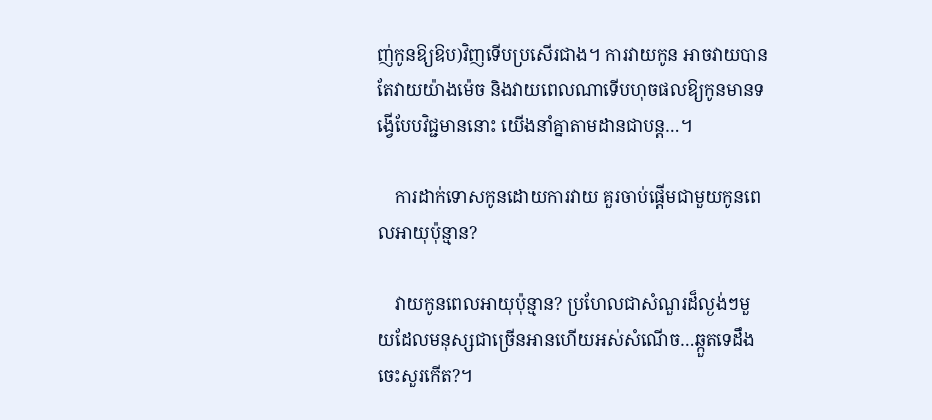ញ់កូនឱ្យឱប)វិញទើបប្រសើរជាង។ ការវាយកូន អាចវាយបាន តែវាយយ៉ាងម៉េច និងវាយពេលណាទើបហុចផលឱ្យកូនមានទង្វើបែបវិជ្ជមាននោះ យើងនាំគ្នាតាមដានជាបន្ត…។

    ការដាក់ទោសកូនដោយការវាយ គួរចាប់ផ្ដើមជាមួយកូនពេលអាយុប៉ុន្មាន?

    វាយកូនពេលអាយុប៉ុន្មាន? ប្រហែលជាសំណួរដ៏ល្ងង់ៗមួយដែលមនុស្សជាច្រើនអានហើយអស់សំណើច…ឆ្កួតទេដឹង ចេះសួរកើត?។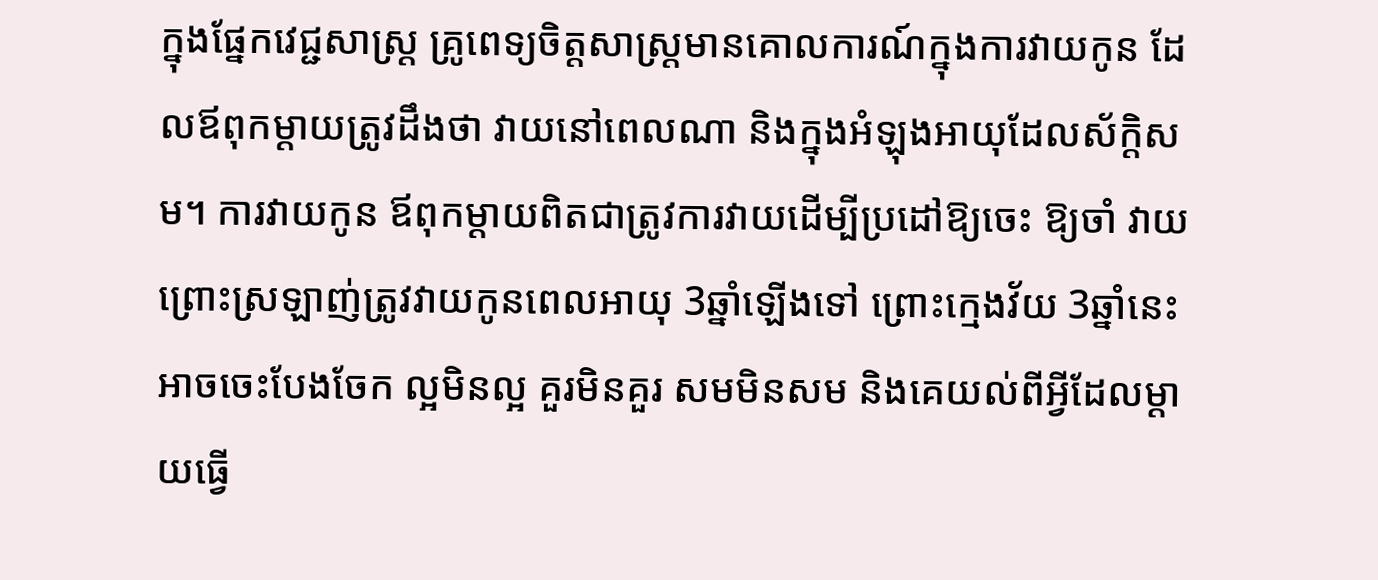ក្នុងផ្នែកវេជ្ជសាស្រ្ត គ្រូពេទ្យចិត្តសាស្រ្តមានគោលការណ៍ក្នុងការវាយកូន ដែលឪពុកម្ដាយត្រូវដឹងថា វាយនៅពេលណា និងក្នុងអំឡុងអាយុដែលស័ក្តិសម។ ការវាយកូន ឪពុកម្ដាយពិតជាត្រូវការវាយដើម្បីប្រដៅឱ្យចេះ ឱ្យចាំ វាយព្រោះស្រឡាញ់ត្រូវវាយកូនពេលអាយុ 3ឆ្នាំឡើងទៅ ព្រោះក្មេងវ័យ 3ឆ្នាំនេះអាចចេះបែងចែក ល្អមិនល្អ គួរមិនគួរ សមមិនសម និងគេយល់ពីអ្វីដែលម្ដាយធ្វើ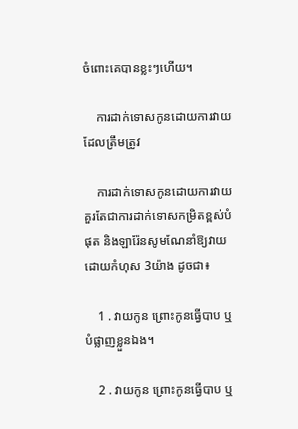ចំពោះគេបានខ្លះៗហើយ។

    ការដាក់ទោសកូនដោយការវាយដែលត្រឹមត្រូវ

    ការដាក់ទោសកូនដោយការវាយ គួរតែជាការដាក់ទោសកម្រិតខ្ពស់បំផុត និងឡារ៉ែនសូមណែនាំឱ្យវាយដោយកំហុស 3យ៉ាង ដូចជា៖

    1 . វាយកូន ព្រោះកូនធ្វើបាប ឬបំផ្លាញខ្លួនឯង។

    2 . វាយកូន ព្រោះកូនធ្វើបាប ឬ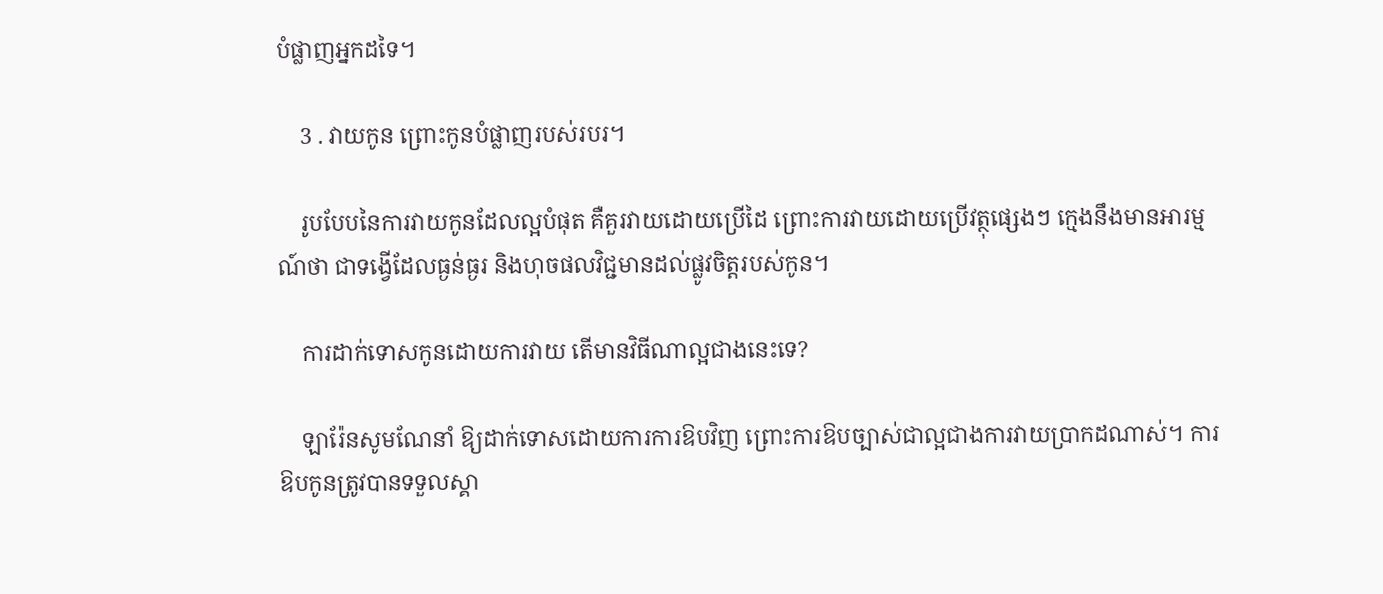បំផ្លាញអ្នកដទៃ។

    3 . វាយកូន ព្រោះកូនបំផ្លាញរបស់របរ។

    រូបបែបនៃការវាយកូនដែលល្អបំផុត គឺគួរវាយដោយប្រើដៃ ព្រោះការវាយដោយប្រើវត្ថុផ្សេងៗ ក្មេងនឹងមានអារម្មណ៍ថា ជាទង្វើដែលធ្ងន់ធ្ងរ និងហុចផលវិជ្ជមានដល់ផ្លូវចិត្តរបស់កូន។

    ការដាក់ទោសកូនដោយការវាយ តើមានវិធីណាល្អជាងនេះទេ?

    ឡារ៉ែនសូមណែនាំ ឱ្យដាក់ទោសដោយការការឱបវិញ ព្រោះការឱបច្បាស់ជាល្អជាងការវាយប្រាកដណាស់។ ការឱបកូនត្រូវបានទទួលស្គា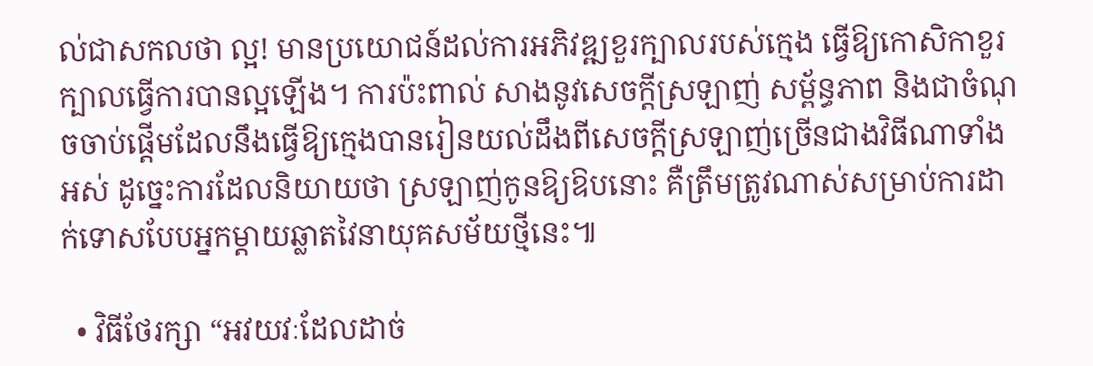ល់ជាសកលថា ល្អ! មានប្រយោជន៍ដល់ការអភិវឌ្ឍខួរក្បាលរបស់ក្មេង ធ្វើឱ្យកោសិកាខួរក្បាលធ្វើការបានល្អឡើង។ ការប៉ះពាល់ សាងនូវសេចក្ដីស្រឡាញ់ សម្ព័ន្ធភាព និងជាចំណុចចាប់ផ្ដើមដែលនឹងធ្វើឱ្យក្មេងបានរៀនយល់ដឹងពីសេចក្ដីស្រឡាញ់ច្រើនជាងវិធីណាទាំងអស់ ដូច្នេះការដែលនិយាយថា ស្រឡាញ់កូនឱ្យឱបនោះ គឺត្រឹមត្រូវណាស់សម្រាប់ការដាក់ទោសបែបអ្នកម្ដាយឆ្លាតវៃនាយុគសម័យថ្មីនេះ៕

  • វិធីថែរក្សា “អវយវៈដែលដាច់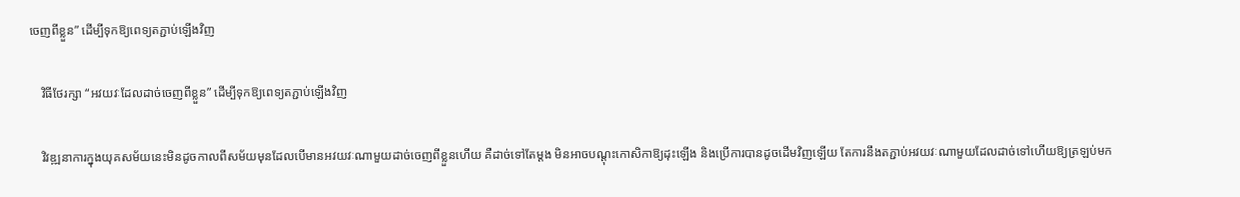ចេញពីខ្លួន” ដើម្បីទុកឱ្យពេទ្យតភ្ជាប់ឡើងវិញ

    វិធីថែរក្សា “អវយវៈដែលដាច់ចេញពីខ្លួន” ដើម្បីទុកឱ្យពេទ្យតភ្ជាប់ឡើងវិញ

    វិវឌ្ឍនាការក្នុងយុគសម័យនេះមិនដូចកាលពីសម័យមុនដែលបើមានអវយវៈណាមួយដាច់ចេញពីខ្លួនហើយ គឺដាច់ទៅតែម្ដង មិនអាចបណ្ដុះកោសិកាឱ្យដុះឡើង និងប្រើការបានដូចដើមវិញឡើយ តែការនឹងតភ្ជាប់អវយវៈណាមួយដែលដាច់ទៅហើយឱ្យត្រឡប់មក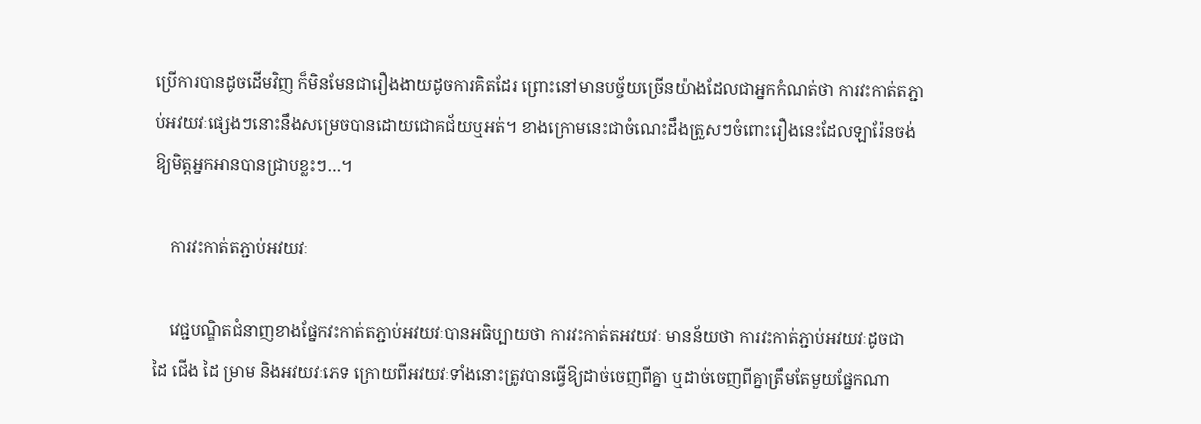ប្រើការបានដូចដើមវិញ ក៏មិនមែនជារឿងងាយដូចការគិតដែរ ព្រោះនៅមានបច្ច័យច្រើនយ៉ាងដែលជាអ្នកកំណត់ថា ការវះកាត់តភ្ជាប់អវយវៈផ្សេងៗនោះនឹងសម្រេចបានដោយជោគជ័យឬអត់។ ខាងក្រោមនេះជាចំណេះដឹងត្រួសៗចំពោះរឿងនេះដែលឡារ៉ែនចង់ឱ្យមិត្តអ្នកអានបានជ្រាបខ្លះៗ…។

    ការវះកាត់តភ្ជាប់អវយវៈ

    វេជ្ជបណ្ឌិតជំនាញខាងផ្នែកវះកាត់តភ្ជាប់អវយវៈបានអធិប្បាយថា ការវះកាត់តអវយវៈ មានន័យថា ការវះកាត់ភ្ជាប់អវយវៈដូចជា ដៃ ជើង ដៃ ម្រាម និងអវយវៈភេទ ក្រោយពីអវយវៈទាំងនោះត្រូវបានធ្វើឱ្យដាច់ចេញពីគ្នា ឬដាច់ចេញពីគ្នាត្រឹមតែមួយផ្នែកណា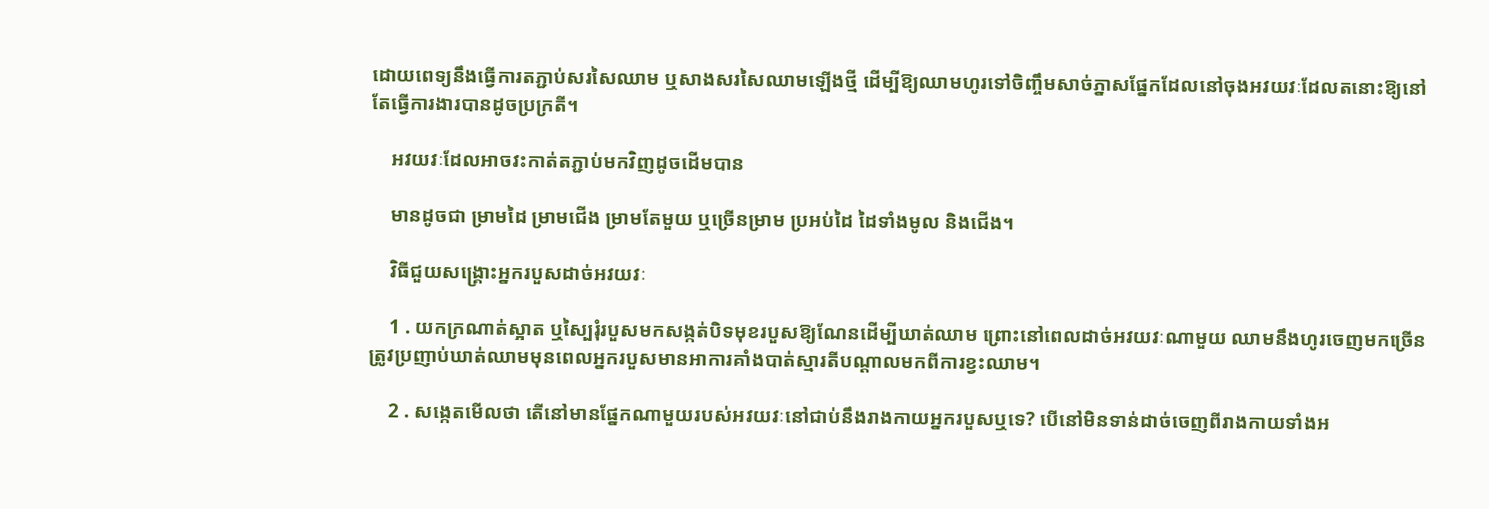ដោយពេទ្យនឹងធ្វើការតភ្ជាប់សរសៃឈាម ឬសាងសរសៃឈាមឡើងថ្មី ដើម្បីឱ្យឈាមហូរទៅចិញ្ចឹមសាច់ភ្នាសផ្នែកដែលនៅចុងអវយវៈដែលតនោះឱ្យនៅតែធ្វើការងារបានដូចប្រក្រតី។

    អវយវៈដែលអាចវះកាត់តភ្ជាប់មកវិញដូចដើមបាន

    មានដូចជា ម្រាមដៃ ម្រាមជើង ម្រាមតែមួយ ឬច្រើនម្រាម ប្រអប់ដៃ ដៃទាំងមូល និងជើង។

    វិធីជួយសង្រ្គោះអ្នករបួសដាច់អវយវៈ

    1 . យកក្រណាត់ស្អាត ឬស្បៃរុំរបួសមកសង្កត់បិទមុខរបួសឱ្យណែនដើម្បីឃាត់ឈាម ព្រោះនៅពេលដាច់អវយវៈណាមួយ ឈាមនឹងហូរចេញមកច្រើន ត្រូវប្រញាប់ឃាត់ឈាមមុនពេលអ្នករបួសមានអាការគាំងបាត់ស្មារតីបណ្ដាលមកពីការខ្វះឈាម។

    2 . សង្កេតមើលថា តើនៅមានផ្នែកណាមួយរបស់អវយវៈនៅជាប់នឹងរាងកាយអ្នករបួសឬទេ? បើនៅមិនទាន់ដាច់ចេញពីរាងកាយទាំងអ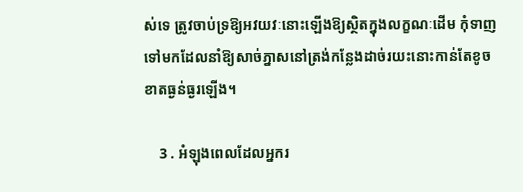ស់ទេ ត្រូវចាប់ទ្រឱ្យអវយវៈនោះឡើងឱ្យស្ថិតក្នុងលក្ខណៈដើម កុំទាញទៅមកដែលនាំឱ្យសាច់ភ្នាសនៅត្រង់កន្លែងដាច់រយះនោះកាន់តែខូចខាតធ្ងន់ធ្ងរឡើង។

    3 . អំឡុងពេលដែលអ្នករ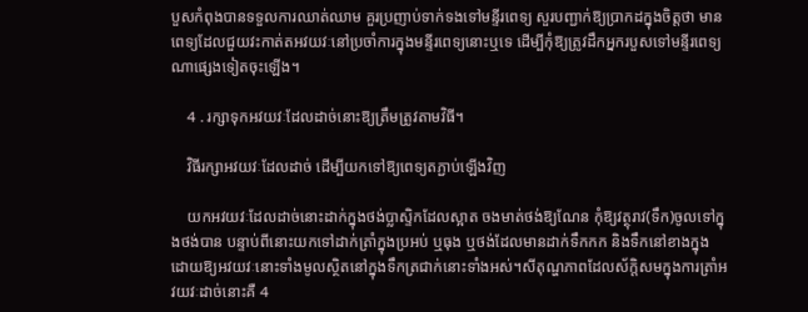បួសកំពុងបានទទួលការឈាត់ឈាម គួរប្រញាប់ទាក់ទងទៅមន្ទីរពេទ្យ សួរបញ្ជាក់ឱ្យប្រាកដក្នុងចិត្តថា មានពេទ្យដែលជួយវះកាត់តអវយវៈនៅប្រចាំការក្នុងមន្ទីរពេទ្យនោះឬទេ ដើម្បីកុំឱ្យត្រូវដឹកអ្នករបួសទៅមន្ទីរពេទ្យណាផ្សេងទៀតចុះឡើង។

    4 . រក្សាទុកអវយវៈដែលដាច់នោះឱ្យត្រឹមត្រូវតាមវិធី។

    វិធីរក្សាអវយវៈដែលដាច់ ដើម្បីយកទៅឱ្យពេទ្យតភ្ជាប់ឡើងវិញ

    យកអវយវៈដែលដាច់នោះដាក់ក្នុងថង់ប្លាស្ទិកដែលស្អាត ចងមាត់ថង់ឱ្យណែន កុំឱ្យវត្ថុរាវ(ទឹក)ចូលទៅក្នុងថង់បាន បន្ទាប់ពីនោះយកទៅដាក់ត្រាំក្នុងប្រអប់ ឬធុង ឬថង់ដែលមានដាក់ទឹកកក និងទឹកនៅខាងក្នុង ដោយឱ្យអវយវៈនោះទាំងមូលស្ថិតនៅក្នុងទឹកត្រជាក់នោះទាំងអស់។សីតុណ្ហភាពដែលស័ក្តិសមក្នុងការត្រាំអវយវៈដាច់នោះគឺ 4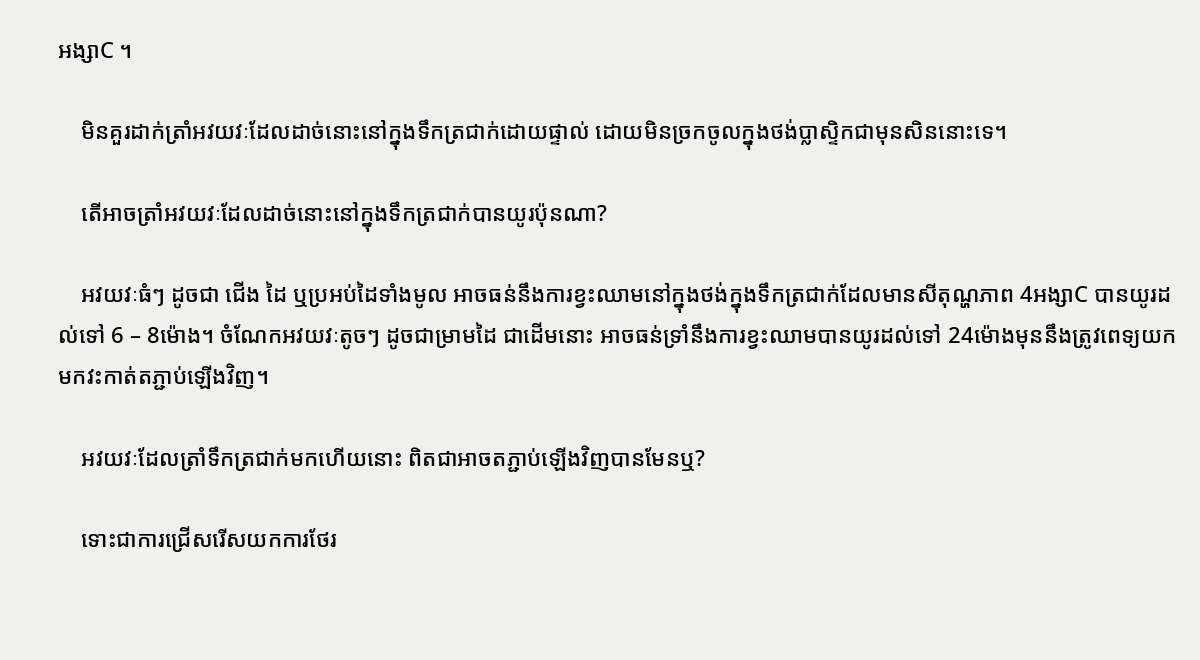អង្សាC ។

    មិនគួរដាក់ត្រាំអវយវៈដែលដាច់នោះនៅក្នុងទឹកត្រជាក់ដោយផ្ទាល់ ដោយមិនច្រកចូលក្នុងថង់ប្លាស្ទិកជាមុនសិននោះទេ។

    តើអាចត្រាំអវយវៈដែលដាច់នោះនៅក្នុងទឹកត្រជាក់បានយូរប៉ុនណា?

    អវយវៈធំៗ ដូចជា ជើង ដៃ ឬប្រអប់ដៃទាំងមូល អាចធន់នឹងការខ្វះឈាមនៅក្នុងថង់ក្នុងទឹកត្រជាក់ដែលមានសីតុណ្ហភាព 4អង្សាC បានយូរដល់ទៅ 6 – 8ម៉ោង។ ចំណែកអវយវៈតូចៗ ដូចជាម្រាមដៃ ជាដើមនោះ អាចធន់ទ្រាំនឹងការខ្វះឈាមបានយូរដល់ទៅ 24ម៉ោងមុននឹងត្រូវពេទ្យយកមកវះកាត់តភ្ជាប់ឡើងវិញ។

    អវយវៈដែលត្រាំទឹកត្រជាក់មកហើយនោះ ពិតជាអាចតភ្ជាប់ឡើងវិញបានមែនឬ?

    ទោះជាការជ្រើសរើសយកការថែរ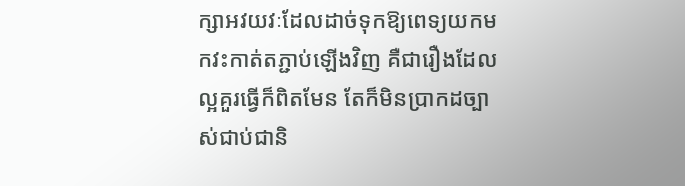ក្សាអវយវៈដែលដាច់ទុកឱ្យពេទ្យយកមកវះកាត់តភ្ជាប់ឡើងវិញ គឺជារឿងដែលល្អគួរធ្វើក៏ពិតមែន តែក៏មិនប្រាកដច្បាស់ជាប់ជានិ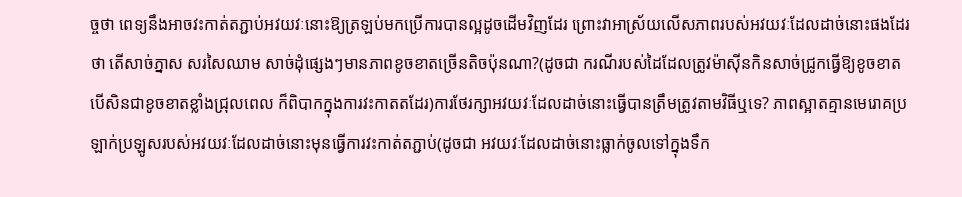ច្ចថា ពេទ្យនឹងអាចវះកាត់តភ្ជាប់អវយវៈនោះឱ្យត្រឡប់មកប្រើការបានល្អដូចដើមវិញដែរ ព្រោះវាអាស្រ័យលើសភាពរបស់អវយវៈដែលដាច់នោះផងដែរថា តើសាច់ភ្នាស សរសៃឈាម សាច់ដុំផ្សេងៗមានភាពខូចខាតច្រើនតិចប៉ុនណា?(ដូចជា ករណីរបស់ដៃដែលត្រូវម៉ាស៊ីនកិនសាច់ជ្រូកធ្វើឱ្យខូចខាត បើសិនជាខូចខាតខ្លាំងជ្រុលពេល ក៏ពិបាកក្នុងការវះកាតតដែរ)ការថែរក្សាអវយវៈដែលដាច់នោះធ្វើបានត្រឹមត្រូវតាមវិធីឬទេ? ភាពស្អាតគ្មានមេរោគប្រឡាក់ប្រឡូសរបស់អវយវៈដែលដាច់នោះមុនធ្វើការវះកាត់តភ្ជាប់(ដូចជា អវយវៈដែលដាច់នោះធ្លាក់ចូលទៅក្នុងទឹក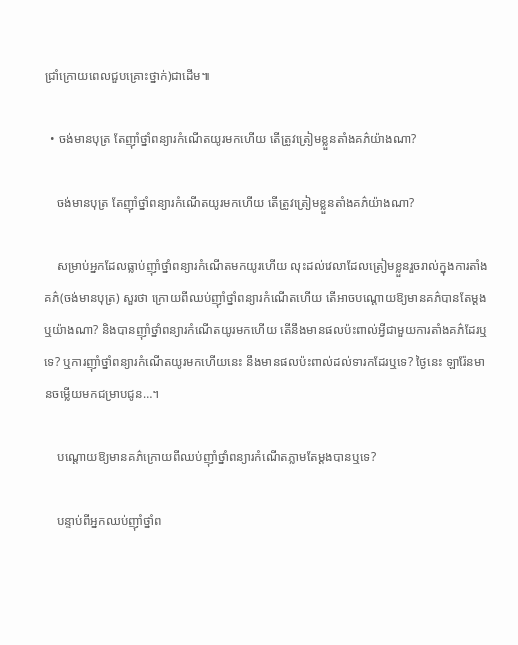ជ្រាំក្រោយពេលជួបគ្រោះថ្នាក់)ជាដើម៕

  • ចង់មានបុត្រ តែញ៉ាំថ្នាំពន្យារកំណើតយូរមកហើយ តើត្រូវត្រៀមខ្លួនតាំងគភ៌យ៉ាងណា?

    ចង់មានបុត្រ តែញ៉ាំថ្នាំពន្យារកំណើតយូរមកហើយ តើត្រូវត្រៀមខ្លួនតាំងគភ៌យ៉ាងណា?

    សម្រាប់អ្នកដែលធ្លាប់ញ៉ាំថ្នាំពន្យារកំណើតមកយូរហើយ លុះដល់វេលាដែលត្រៀមខ្លួនរួចរាល់ក្នុងការតាំងគភ៌(ចង់មានបុត្រ) សួរថា ក្រោយពីឈប់ញ៉ាំថ្នាំពន្យារកំណើតហើយ តើអាចបណ្ដោយឱ្យមានគភ៌បានតែម្ដង ឬយ៉ាងណា? និងបានញ៉ាំថ្នាំពន្យារកំណើតយូរមកហើយ តើនឹងមានផលប៉ះពាល់អ្វីជាមួយការតាំងគភ៌ដែរឬទេ? ឬការញ៉ាំថ្នាំពន្យារកំណើតយូរមកហើយនេះ នឹងមានផលប៉ះពាល់ដល់ទារកដែរឬទេ? ថ្ងៃនេះ ឡារ៉ែនមានចម្លើយមកជម្រាបជូន…។

    បណ្ដោយឱ្យមានគភ៌ក្រោយពីឈប់ញ៉ាំថ្នាំពន្យារកំណើតភ្លាមតែម្ដងបានឬទេ?

    បន្ទាប់ពីអ្នកឈប់ញ៉ាំថ្នាំព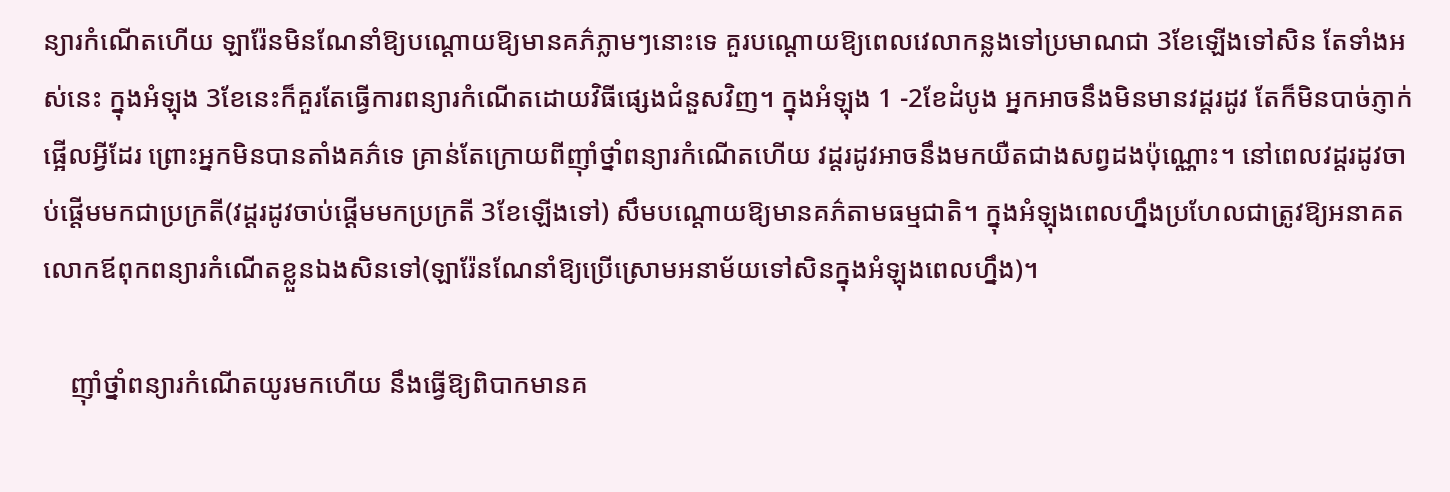ន្យារកំណើតហើយ ឡារ៉ែនមិនណែនាំឱ្យបណ្ដោយឱ្យមានគភ៌ភ្លាមៗនោះទេ គួរបណ្ដោយឱ្យពេលវេលាកន្លងទៅប្រមាណជា 3ខែឡើងទៅសិន តែទាំងអស់នេះ ក្នុងអំឡុង 3ខែនេះក៏គួរតែធ្វើការពន្យារកំណើតដោយវិធីផ្សេងជំនួសវិញ។ ក្នុងអំឡុង 1 -2ខែដំបូង អ្នកអាចនឹងមិនមានវដ្តរដូវ តែក៏មិនបាច់ភ្ញាក់ផ្អើលអ្វីដែរ ព្រោះអ្នកមិនបានតាំងគភ៌ទេ គ្រាន់តែក្រោយពីញ៉ាំថ្នាំពន្យារកំណើតហើយ វដ្តរដូវអាចនឹងមកយឺតជាងសព្វដងប៉ុណ្ណោះ។ នៅពេលវដ្តរដូវចាប់ផ្ដើមមកជាប្រក្រតី(វដ្តរដូវចាប់ផ្ដើមមកប្រក្រតី 3ខែឡើងទៅ) សឹមបណ្ដោយឱ្យមានគភ៌តាមធម្មជាតិ។ ក្នុងអំឡុងពេលហ្នឹងប្រហែលជាត្រូវឱ្យអនាគតលោកឪពុកពន្យារកំណើតខ្លួនឯងសិនទៅ(ឡារ៉ែនណែនាំឱ្យប្រើស្រោមអនាម័យទៅសិនក្នុងអំឡុងពេលហ្នឹង)។

    ញ៉ាំថ្នាំពន្យារកំណើតយូរមកហើយ នឹងធ្វើឱ្យពិបាកមានគ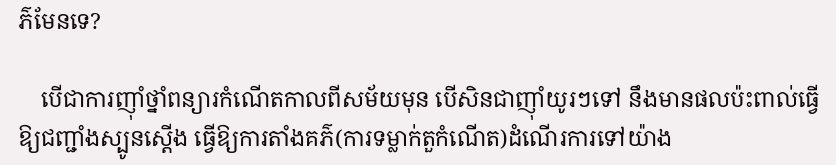ភ៌មែនទេ?

    បើជាការញ៉ាំថ្នាំពន្យារកំណើតកាលពីសម័យមុន បើសិនជាញ៉ាំយូរៗទៅ នឹងមានផលប៉ះពាល់ធ្វើឱ្យជញ្ជាំងស្បូនស្ដើង ធ្វើឱ្យការតាំងគភ៌(ការទម្លាក់តួកំណើត)ដំណើរការទៅយ៉ាង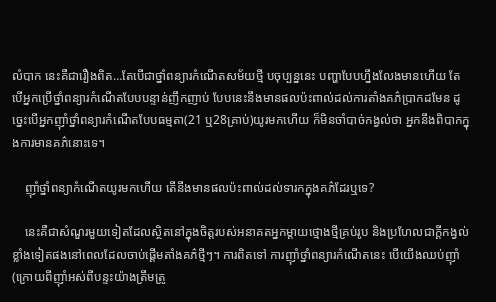លំបាក នេះគឺជារឿងពិត…តែបើជាថ្នាំពន្យារកំណើតសម័យថ្មី បចុប្បន្ននេះ បញ្ហាបែបហ្នឹងលែងមានហើយ តែបើអ្នកប្រើថ្នាំពន្យារកំណើតបែបបន្ទាន់ញឹកញាប់ បែបនេះនឹងមានផលប៉ះពាល់ដល់ការតាំងគភ៌ប្រាកដមែន ដូច្នេះបើអ្នកញ៉ាំថ្នាំពន្យារកំណើតបែបធម្មតា(21 ឬ28គ្រាប់)យូរមកហើយ ក៏មិនចាំបាច់កង្វល់ថា អ្នកនឹងពិបាកក្នុងការមានគភ៌នោះទេ។

    ញ៉ាំថ្នាំពន្យាកំណើតយូរមកហើយ តើនឹងមានផលប៉ះពាល់ដល់ទារកក្នុងគភ៌ដែរឬទេ?

    នេះគឺជាសំណួរមួយទៀតដែលស្ថិតនៅក្នុងចិត្តរបស់អនាគតអ្នកម្ដាយថ្មោងថ្មីគ្រប់រូប និងប្រហែលជាក្ដីកង្វល់ខ្លាំងទៀតផងនៅពេលដែលចាប់ផ្ដើមតាំងគភ៌ថ្មីៗ។ ការពិតទៅ ការញ៉ាំថ្នាំពន្យារកំណើតនេះ បើយើងឈប់ញ៉ាំ(ក្រោយពីញ៉ាំអស់ពីបន្ទះយ៉ាងត្រឹមត្រូ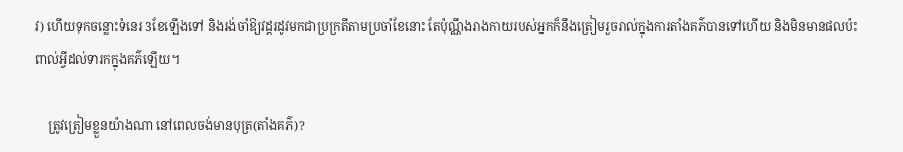វ) ហើយទុកចន្លោះទំនេរ 3ខែឡើងទៅ និងរង់ចាំឱ្យវដ្តរដូវមកជាប្រក្រតីតាមប្រចាំខែនោះ តែប៉ុណ្ណឹងរាងកាយរបស់អ្នកក៏នឹងត្រៀមរួចរាល់ក្នុងការតាំងគភ៌បានទៅហើយ និងមិនមានផលប៉ះពាល់អ្វីដល់ទារកក្នុងគភ៌ឡើយ។

    ត្រូវត្រៀមខ្លួនយ៉ាងណា នៅពេលចង់មានបុត្រ(តាំងគភ៌)?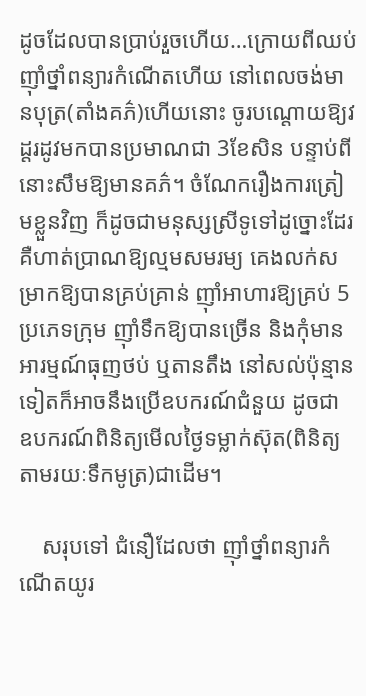ដូចដែលបានប្រាប់រួចហើយ…ក្រោយពីឈប់ញ៉ាំថ្នាំពន្យារកំណើតហើយ នៅពេលចង់មានបុត្រ(តាំងគភ៌)ហើយនោះ ចូរបណ្តោយឱ្យវដ្តរដូវមកបានប្រមាណជា 3ខែសិន បន្ទាប់ពីនោះសឹមឱ្យមានគភ៌។ ចំណែករឿងការត្រៀមខ្លួនវិញ ក៏ដូចជាមនុស្សស្រីទូទៅដូច្នោះដែរ គឺហាត់ប្រាណឱ្យល្មមសមរម្យ គេងលក់សម្រាកឱ្យបានគ្រប់គ្រាន់ ញ៉ាំអាហារឱ្យគ្រប់ 5ប្រភេទក្រុម ញ៉ាំទឹកឱ្យបានច្រើន និងកុំមានអារម្មណ៍ធុញថប់ ឬតានតឹង នៅសល់ប៉ុន្មានទៀតក៏អាចនឹងប្រើឧបករណ៍ជំនួយ ដូចជា ឧបករណ៍ពិនិត្យមើលថ្ងៃទម្លាក់ស៊ុត(ពិនិត្យតាមរយៈទឹកមូត្រ)ជាដើម។

    សរុបទៅ ជំនឿដែលថា ញ៉ាំថ្នាំពន្យារកំណើតយូរ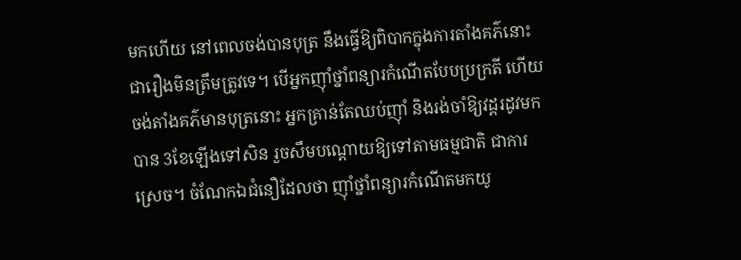មកហើយ នៅពេលចង់បានបុត្រ នឹងធ្វើឱ្យពិបាកក្នុងការតាំងគភ៌នោះ ជារឿងមិនត្រឹមត្រូវទេ។ បើអ្នកញ៉ាំថ្នាំពន្យារកំណើតបែបប្រក្រតី ហើយចង់តាំងគភ៌មានបុត្រនោះ អ្នកគ្រាន់តែឈប់ញ៉ាំ និងរង់ចាំឱ្យវដ្តរដូវមកបាន 3ខែឡើងទៅសិន រួចសឹមបណ្ដោយឱ្យទៅតាមធម្មជាតិ ជាការស្រេច។ ចំណែកឯជំនឿដែលថា ញ៉ាំថ្នាំពន្យារកំណើតមកយូ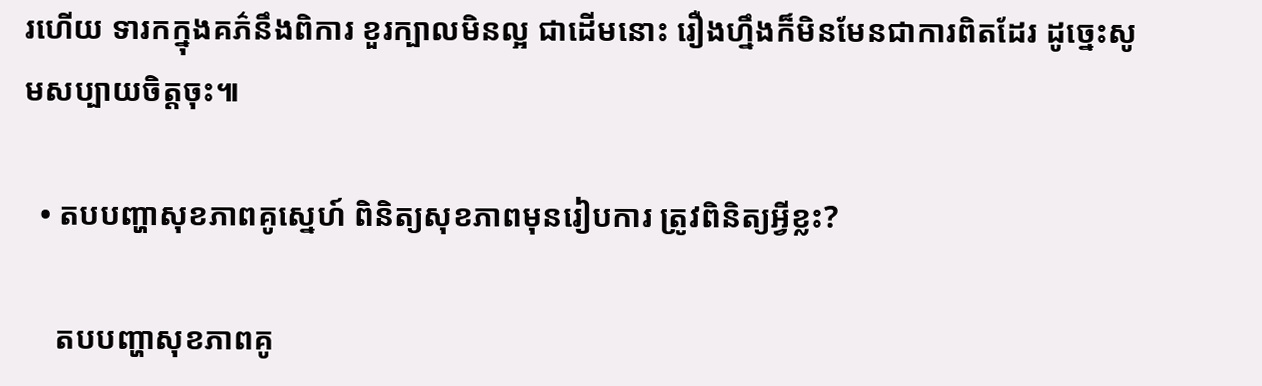រហើយ ទារកក្នុងគភ៌នឹងពិការ ខួរក្បាលមិនល្អ ជាដើមនោះ រឿងហ្នឹងក៏មិនមែនជាការពិតដែរ ដូច្នេះសូមសប្បាយចិត្តចុះ៕

  • តបបញ្ហាសុខភាពគូស្នេហ៍ ពិនិត្យសុខភាពមុនរៀបការ ត្រូវពិនិត្យអ្វីខ្លះ?

    តបបញ្ហាសុខភាពគូ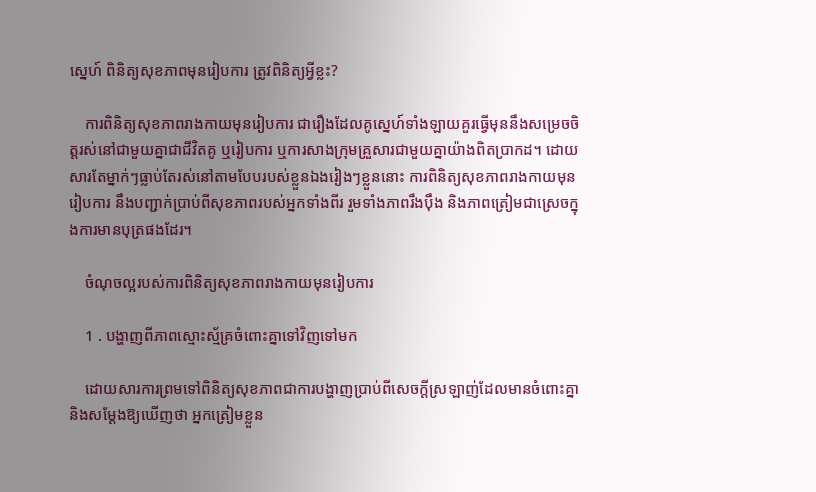ស្នេហ៍ ពិនិត្យសុខភាពមុនរៀបការ ត្រូវពិនិត្យអ្វីខ្លះ?

    ការពិនិត្យសុខភាពរាងកាយមុនរៀបការ ជារឿងដែលគូស្នេហ៍ទាំងឡាយគួរធ្វើមុននឹងសម្រេចចិត្តរស់នៅជាមួយគ្នាជាជីវិតគូ ឬរៀបការ ឬការសាងក្រុមគ្រួសារជាមួយគ្នាយ៉ាងពិតប្រាកដ។ ដោយសារតែម្នាក់ៗធ្លាប់តែរស់នៅតាមបែបរបស់ខ្លួនឯងរៀងៗខ្លួននោះ ការពិនិត្យសុខភាពរាងកាយមុនរៀបការ នឹងបញ្ជាក់ប្រាប់ពីសុខភាពរបស់អ្នកទាំងពីរ រួមទាំងភាពរឹងប៉ឹង និងភាពត្រៀមជាស្រេចក្នុងការមានបុត្រផងដែរ។

    ចំណុចល្អរបស់ការពិនិត្យសុខភាពរាងកាយមុនរៀបការ

    1 . បង្ហាញពីភាពស្មោះស្ម័គ្រចំពោះគ្នាទៅវិញទៅមក

    ដោយសារការព្រមទៅពិនិត្យសុខភាពជាការបង្ហាញប្រាប់ពីសេចក្ដីស្រឡាញ់ដែលមានចំពោះគ្នា និងសម្ដែងឱ្យឃើញថា អ្នកត្រៀមខ្លួន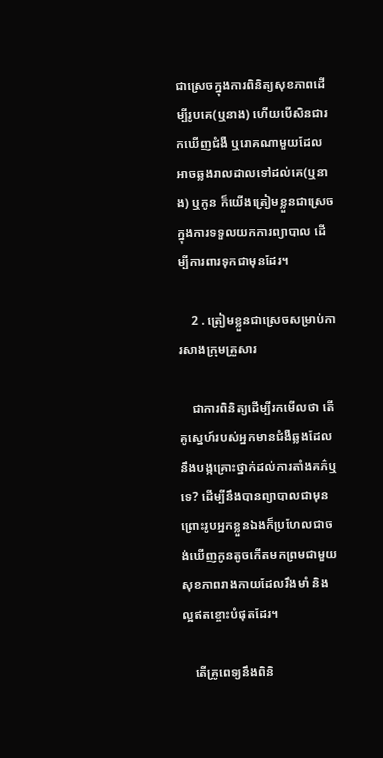ជាស្រេចក្នុងការពិនិត្យសុខភាពដើម្បីរូបគេ(ឬនាង) ហើយបើសិនជារកឃើញជំងឺ ឬរោគណាមួយដែលអាចឆ្លងរាលដាលទៅដល់គេ(ឬនាង) ឬកូន ក៏យើងត្រៀមខ្លួនជាស្រេចក្នុងការទទួលយកការព្យាបាល ដើម្បីការពារទុកជាមុនដែរ។

    2 . ត្រៀមខ្លួនជាស្រេចសម្រាប់ការសាងក្រុមគ្រួសារ

    ជាការពិនិត្យដើម្បីរកមើលថា តើគូស្នេហ៍របស់អ្នកមានជំងឺឆ្លងដែលនឹងបង្កគ្រោះថ្នាក់ដល់ការតាំងគភ៌ឬទេ? ដើម្បីនឹងបានព្យាបាលជាមុន ព្រោះរូបអ្នកខ្លួនឯងក៏ប្រហែលជាចង់ឃើញកូនតូចកើតមកព្រមជាមួយសុខភាពរាងកាយដែលរឹងមាំ និងល្អឥតខ្ចោះបំផុតដែរ។

    តើគ្រូពេទ្យនឹងពិនិ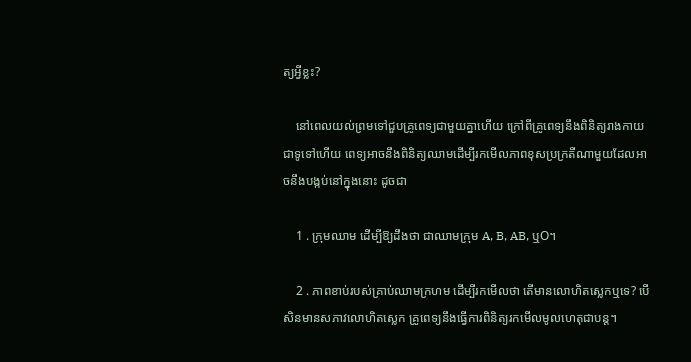ត្យអ្វីខ្លះ?

    នៅពេលយល់ព្រមទៅជួបគ្រូពេទ្យជាមួយគ្នាហើយ ក្រៅពីគ្រូពេទ្យនឹងពិនិត្យរាងកាយជាទូទៅហើយ ពេទ្យអាចនឹងពិនិត្យឈាមដើម្បីរកមើលភាពខុសប្រក្រតីណាមួយដែលអាចនឹងបង្កប់នៅក្នុងនោះ ដូចជា

    1 . ក្រុមឈាម ដើម្បីឱ្យដឹងថា ជាឈាមក្រុម A, B, AB, ឬO។

    2 . ភាពខាប់របស់គ្រាប់ឈាមក្រហម ដើម្បីរកមើលថា តើមានលោហិតស្លេកឬទេ? បើសិនមានសភាវលោហិតស្លេក គ្រូពេទ្យនឹងធ្វើការពិនិត្យរកមើលមូលហេតុជាបន្ត។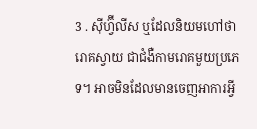3 . ស៊ីហ្វ៊ីលីស ឬដែលនិយមហៅថា រោគស្វាយ ជាជំងឺកាមរោគមួយប្រភេទ។ អាចមិនដែលមានចេញអាការអ្វី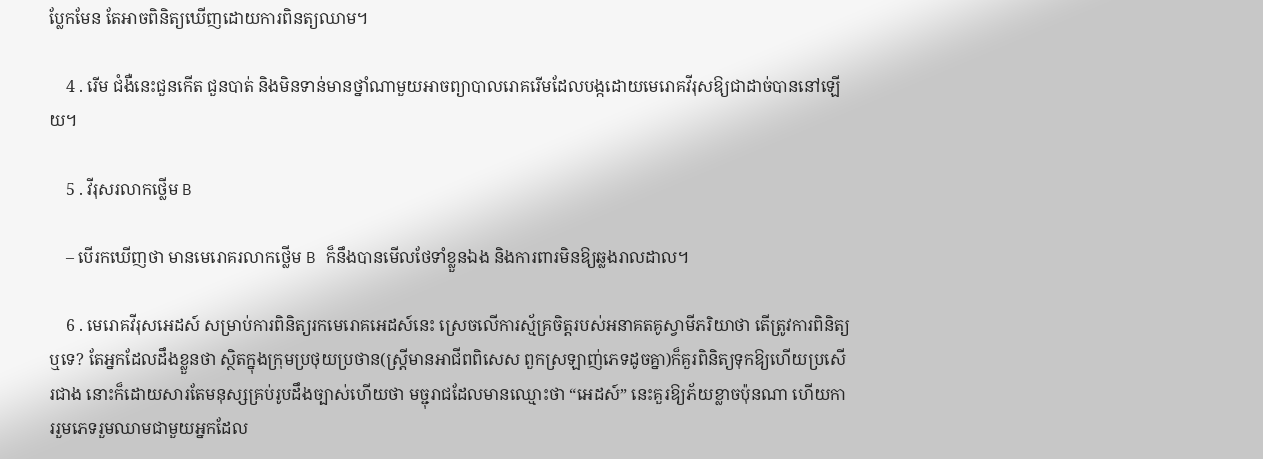ប្លែកមែន តែអាចពិនិត្យឃើញដោយការពិនត្យឈាម។

    4 . រើម ជំងឺនេះជួនកើត ជួនបាត់ និងមិនទាន់មានថ្នាំណាមួយអាចព្យាបាលរោគរើមដែលបង្កដោយមេរោគវីរុសឱ្យជាដាច់បាននៅឡើយ។

    5 . វីរុសរលាកថ្លើម B

    – បើរកឃើញថា មានមេរោគរលាកថ្លើម B ក៏នឹងបានមើលថែទាំខ្លួនឯង និងការពារមិនឱ្យឆ្លងរាលដាល។

    6 . មេរោគវីរុសអេដស៍ សម្រាប់ការពិនិត្យរកមេរោគអេដស៍នេះ ស្រេចលើការស្ម័គ្រចិត្តរបស់អនាគតគូស្វាមីភរិយាថា តើត្រូវការពិនិត្យឬទេ? តែអ្នកដែលដឹងខ្លួនថា ស្ថិតក្នុងក្រុមប្រថុយប្រថាន(ស្រ្តីមានអាជីពពិសេស ពួកស្រឡាញ់ភេទដូចគ្នា)ក៏គួរពិនិត្យទុកឱ្យហើយប្រសើរជាង នោះក៏ដោយសារតែមនុស្សគ្រប់រូបដឹងច្បាស់ហើយថា មច្ជុរាជដែលមានឈ្មោះថា “អេដស៍” នេះគួរឱ្យភ័យខ្លាចប៉ុនណា ហើយការរួមភេទរួមឈាមជាមួយអ្នកដែល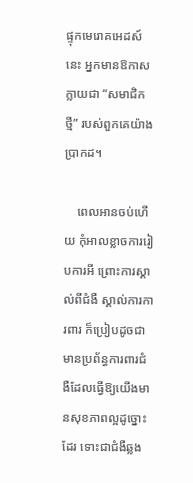ផ្ទុកមេរោគអេដស៍នេះ អ្នកមានឱកាសក្លាយជា “សមាជិកថ្មី” របស់ពួកគេយ៉ាងប្រាកដ។

    ពេលអានចប់ហើយ កុំអាលខ្លាចការរៀបការអី ព្រោះការស្គាល់ពីជំងឺ ស្គាល់ការការពារ ក៏ប្រៀបដូចជាមានប្រព័ន្ធការពារជំងឺដែលធ្វើឱ្យយើងមានសុខភាពល្អដូច្នោះដែរ ទោះជាជំងឺឆ្លង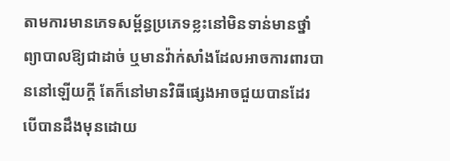តាមការមានភេទសម្ព័ន្ធប្រភេទខ្លះនៅមិនទាន់មានថ្នាំព្យាបាលឱ្យជាដាច់ ឬមានវ៉ាក់សាំងដែលអាចការពារបាននៅឡើយក្ដី តែក៏នៅមានវិធីផ្សេងអាចជួយបានដែរបើបានដឹងមុនដោយ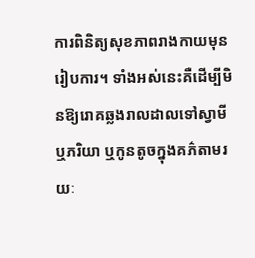ការពិនិត្យសុខភាពរាងកាយមុនរៀបការ។ ទាំងអស់នេះគឺដើម្បីមិនឱ្យរោគឆ្លងរាលដាលទៅស្វាមី ឬភរិយា ឬកូនតូចក្នុងគភ៌តាមរយៈ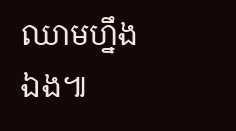ឈាមហ្នឹងឯង៕